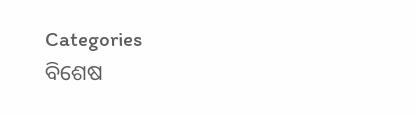Categories
ବିଶେଷ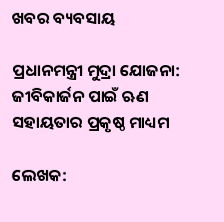ଖବର ବ୍ୟବସାୟ

ପ୍ରଧାନମନ୍ତ୍ରୀ ମୁଦ୍ରା ଯୋଜନା: ଜୀବିକାର୍ଜନ ପାଇଁ ଋଣ ସହାୟତାର ପ୍ରକୃଷ୍ଠ ମାଧ୍ୟମ

ଲେଖକ: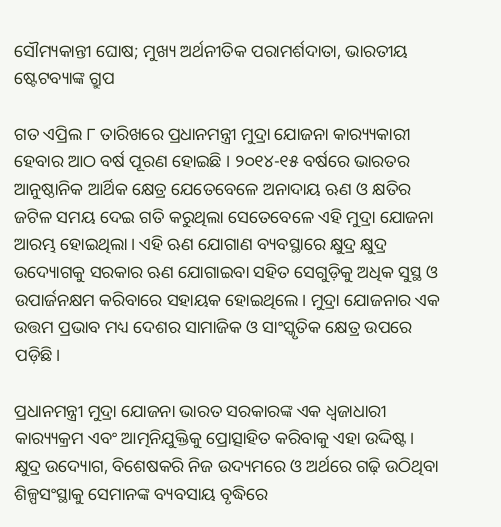ସୌମ୍ୟକାନ୍ତୀ ଘୋଷ; ମୁଖ୍ୟ ଅର୍ଥନୀତିକ ପରାମର୍ଶଦାତା, ଭାରତୀୟ ଷ୍ଟେଟବ୍ୟାଙ୍କ ଗ୍ରୁପ

ଗତ ଏପ୍ରିଲ ୮ ତାରିଖରେ ପ୍ରଧାନମନ୍ତ୍ରୀ ମୁଦ୍ରା ଯୋଜନା କାର‌୍ୟ୍ୟକାରୀ ହେବାର ଆଠ ବର୍ଷ ପୂରଣ ହୋଇଛି । ୨୦୧୪-୧୫ ବର୍ଷରେ ଭାରତର ଆନୁଷ୍ଠାନିକ ଆର୍ଥିକ କ୍ଷେତ୍ର ଯେତେବେଳେ ଅନାଦାୟ ଋଣ ଓ କ୍ଷତିର ଜଟିଳ ସମୟ ଦେଇ ଗତି କରୁଥିଲା ସେତେବେଳେ ଏହି ମୁଦ୍ରା ଯୋଜନା ଆରମ୍ଭ ହୋଇଥିଲା। ଏହି ଋଣ ଯୋଗାଣ ବ୍ୟବସ୍ଥାରେ କ୍ଷୁଦ୍ର କ୍ଷୁଦ୍ର ଉଦ୍ୟୋଗକୁ ସରକାର ଋଣ ଯୋଗାଇବା ସହିତ ସେଗୁଡ଼ିକୁ ଅଧିକ ସୁସ୍ଥ ଓ ଉପାର୍ଜନକ୍ଷମ କରିବାରେ ସହାୟକ ହୋଇଥିଲେ। ମୁଦ୍ରା ଯୋଜନାର ଏକ ଉତ୍ତମ ପ୍ରଭାବ ମଧ୍ୟ ଦେଶର ସାମାଜିକ ଓ ସାଂସ୍କୃତିକ କ୍ଷେତ୍ର ଉପରେ ପଡ଼ିଛି।

ପ୍ରଧାନମନ୍ତ୍ରୀ ମୁଦ୍ରା ଯୋଜନା ଭାରତ ସରକାରଙ୍କ ଏକ ଧ୍ୱଜାଧାରୀ କାର‌୍ୟ୍ୟକ୍ରମ ଏବଂ ଆତ୍ମନିଯୁକ୍ତିକୁ ପ୍ରୋତ୍ସାହିତ କରିବାକୁ ଏହା ଉଦ୍ଦିଷ୍ଟ। କ୍ଷୁଦ୍ର ଉଦ୍ୟୋଗ, ବିଶେଷକରି ନିଜ ଉଦ୍ୟମରେ ଓ ଅର୍ଥରେ ଗଢ଼ି ଉଠିଥିବା ଶିଳ୍ପସଂସ୍ଥାକୁ ସେମାନଙ୍କ ବ୍ୟବସାୟ ବୃଦ୍ଧିରେ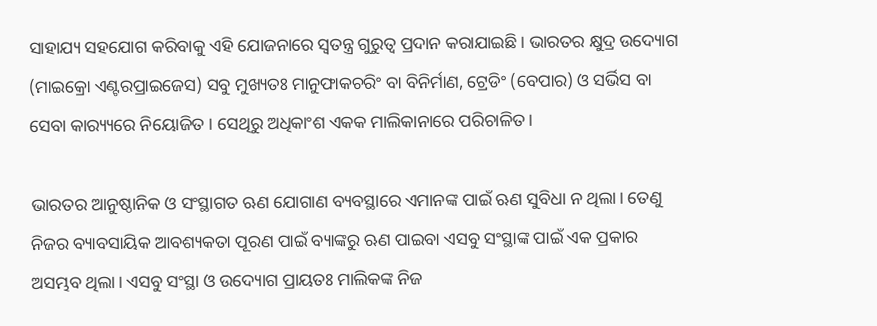ସାହାଯ୍ୟ ସହଯୋଗ କରିବାକୁ ଏହି ଯୋଜନାରେ ସ୍ୱତନ୍ତ୍ର ଗୁରୁତ୍ୱ ପ୍ରଦାନ କରାଯାଇଛି। ଭାରତର କ୍ଷୁଦ୍ର ଉଦ୍ୟୋଗ (ମାଇକ୍ରୋ ଏଣ୍ଟରପ୍ରାଇଜେସ) ସବୁ ମୁଖ୍ୟତଃ ମାନୁଫାକଚରିଂ ବା ବିନିର୍ମାଣ, ଟ୍ରେଡିଂ (ବେପାର) ଓ ସର୍ଭିସ ବା ସେବା କାର‌୍ୟ୍ୟରେ ନିୟୋଜିତ । ସେଥିରୁ ଅଧିକାଂଶ ଏକକ ମାଲିକାନାରେ ପରିଚାଳିତ।

ଭାରତର ଆନୁଷ୍ଠାନିକ ଓ ସଂସ୍ଥାଗତ ଋଣ ଯୋଗାଣ ବ୍ୟବସ୍ଥାରେ ଏମାନଙ୍କ ପାଇଁ ଋଣ ସୁବିଧା ନ ଥିଲା। ତେଣୁ ନିଜର ବ୍ୟାବସାୟିକ ଆବଶ୍ୟକତା ପୂରଣ ପାଇଁ ବ୍ୟାଙ୍କରୁ ଋଣ ପାଇବା ଏସବୁ ସଂସ୍ଥାଙ୍କ ପାଇଁ ଏକ ପ୍ରକାର ଅସମ୍ଭବ ଥିଲା। ଏସବୁ ସଂସ୍ଥା ଓ ଉଦ୍ୟୋଗ ପ୍ରାୟତଃ ମାଲିକଙ୍କ ନିଜ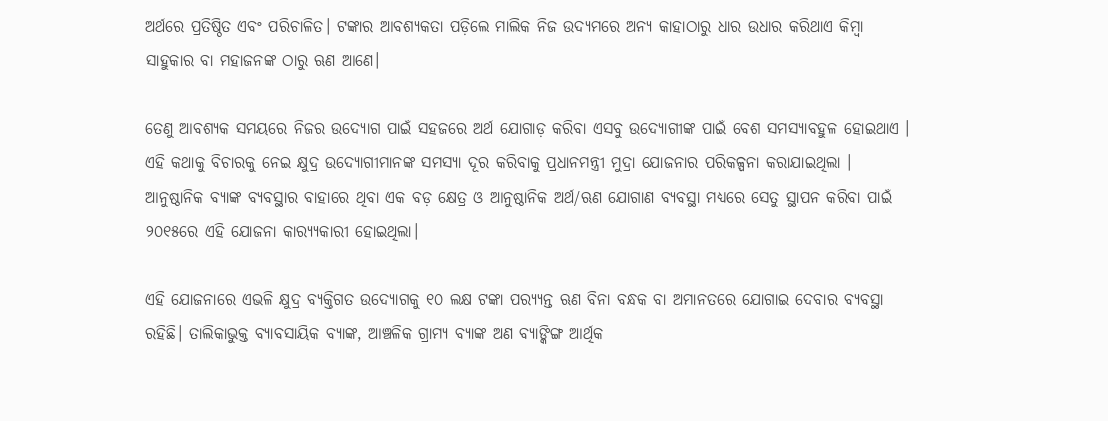ଅର୍ଥରେ ପ୍ରତିଷ୍ଠିତ ଏବଂ ପରିଚାଳିତ। ଟଙ୍କାର ଆବଶ୍ୟକତା ପଡ଼ିଲେ ମାଲିକ ନିଜ ଉଦ୍ୟମରେ ଅନ୍ୟ କାହାଠାରୁ ଧାର ଉଧାର କରିଥାଏ କିମ୍ବା ସାହୁକାର ବା ମହାଜନଙ୍କ ଠାରୁ ଋଣ ଆଣେ।

ତେଣୁ ଆବଶ୍ୟକ ସମୟରେ ନିଜର ଉଦ୍ୟୋଗ ପାଇଁ ସହଜରେ ଅର୍ଥ ଯୋଗାଡ଼ କରିବା ଏସବୁ ଉଦ୍ୟୋଗୀଙ୍କ ପାଇଁ ବେଶ ସମସ୍ୟାବହୁଳ ହୋଇଥାଏ । ଏହି କଥାକୁ ବିଚାରକୁ ନେଇ କ୍ଷୁଦ୍ର ଉଦ୍ୟୋଗୀମାନଙ୍କ ସମସ୍ୟା ଦୂର କରିବାକୁ ପ୍ରଧାନମନ୍ତ୍ରୀ ମୁଦ୍ରା ଯୋଜନାର ପରିକଳ୍ପନା କରାଯାଇଥିଲା । ଆନୁଷ୍ଠାନିକ ବ୍ୟାଙ୍କ ବ୍ୟବସ୍ଥାର ବାହାରେ ଥିବା ଏକ ବଡ଼ କ୍ଷେତ୍ର ଓ ଆନୁଷ୍ଠାନିକ ଅର୍ଥ/ଋଣ ଯୋଗାଣ ବ୍ୟବସ୍ଥା ମଧ୍ୟରେ ସେତୁ ସ୍ଥାପନ କରିବା ପାଇଁ ୨୦୧୫ରେ ଏହି ଯୋଜନା କାର‌୍ୟ୍ୟକାରୀ ହୋଇଥିଲା।

ଏହି ଯୋଜନାରେ ଏଭଳି କ୍ଷୁଦ୍ର ବ୍ୟକ୍ତିଗତ ଉଦ୍ୟୋଗକୁ ୧୦ ଲକ୍ଷ ଟଙ୍କା ପର‌୍ୟ୍ୟନ୍ତ ଋଣ ବିନା ବନ୍ଧକ ବା ଅମାନତରେ ଯୋଗାଇ ଦେବାର ବ୍ୟବସ୍ଥା ରହିଛି। ତାଲିକାଭୁକ୍ତ ବ୍ୟାବସାୟିକ ବ୍ୟାଙ୍କ, ଆଞ୍ଚଳିକ ଗ୍ରାମ୍ୟ ବ୍ୟାଙ୍କ ଅଣ ବ୍ୟାଙ୍କିଙ୍ଗ ଆର୍ଥିକ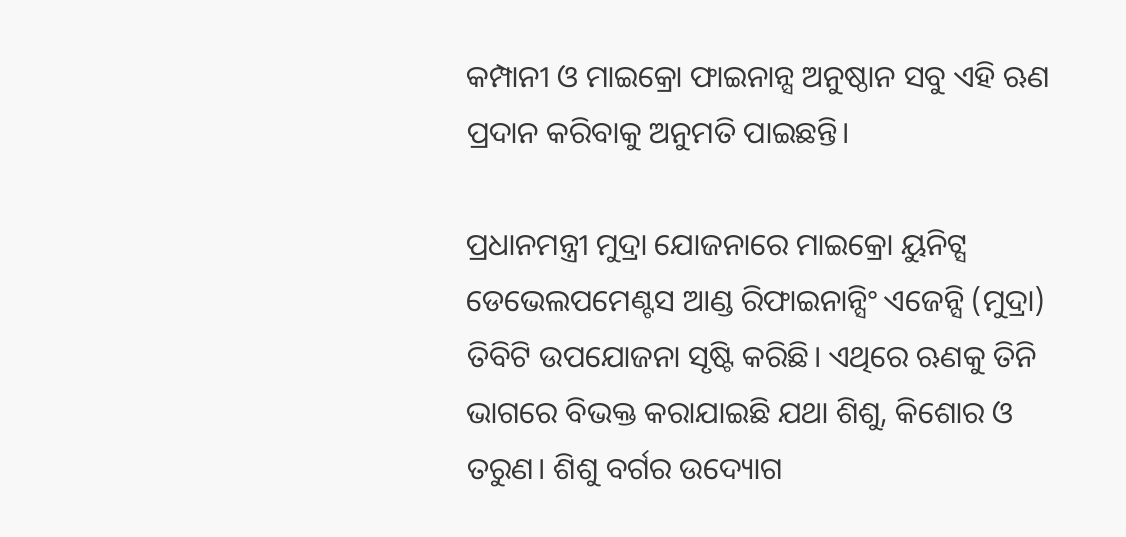କମ୍ପାନୀ ଓ ମାଇକ୍ରୋ ଫାଇନାନ୍ସ ଅନୁଷ୍ଠାନ ସବୁ ଏହି ଋଣ ପ୍ରଦାନ କରିବାକୁ ଅନୁମତି ପାଇଛନ୍ତି।

ପ୍ରଧାନମନ୍ତ୍ରୀ ମୁଦ୍ରା ଯୋଜନାରେ ମାଇକ୍ରୋ ୟୁନିଟ୍ସ ଡେଭେଲପମେଣ୍ଟସ ଆଣ୍ଡ ରିଫାଇନାନ୍ସିଂ ଏଜେନ୍ସି (ମୁଦ୍ରା) ତିବିଟି ଉପଯୋଜନା ସୃଷ୍ଟି କରିଛି। ଏଥିରେ ଋଣକୁ ତିନି ଭାଗରେ ବିଭକ୍ତ କରାଯାଇଛି ଯଥା ଶିଶୁ, କିଶୋର ଓ ତରୁଣ। ଶିଶୁ ବର୍ଗର ଉଦ୍ୟୋଗ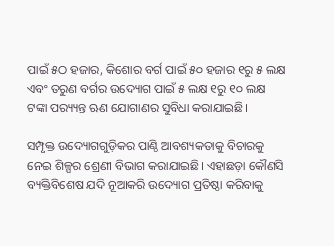ପାଇଁ ୫ଠ ହଜାର, କିଶୋର ବର୍ଗ ପାଇଁ ୫୦ ହଜାର ୧ରୁ ୫ ଲକ୍ଷ ଏବଂ ତରୁଣ ବର୍ଗର ଉଦ୍ୟୋଗ ପାଇଁ ୫ ଲକ୍ଷ ୧ରୁ ୧୦ ଲକ୍ଷ ଟଙ୍କା ପର‌୍ୟ୍ୟନ୍ତ ଋଣ ଯୋଗାଣର ସୁବିଧା କରାଯାଇଛି।

ସମ୍ପୃକ୍ତ ଉଦ୍ୟୋଗଗୁଡ଼ିକର ପାଣ୍ଠି ଆବଶ୍ୟକତାକୁ ବିଚାରକୁ ନେଇ ଶିଳ୍ପର ଶ୍ରେଣୀ ବିଭାଗ କରାଯାଇଛି। ଏହାଛଡ଼ା କୌଣସି ବ୍ୟକ୍ତିବିଶେଷ ଯଦି ନୂଆକରି ଉଦ୍ୟୋଗ ପ୍ରତିଷ୍ଠା କରିବାକୁ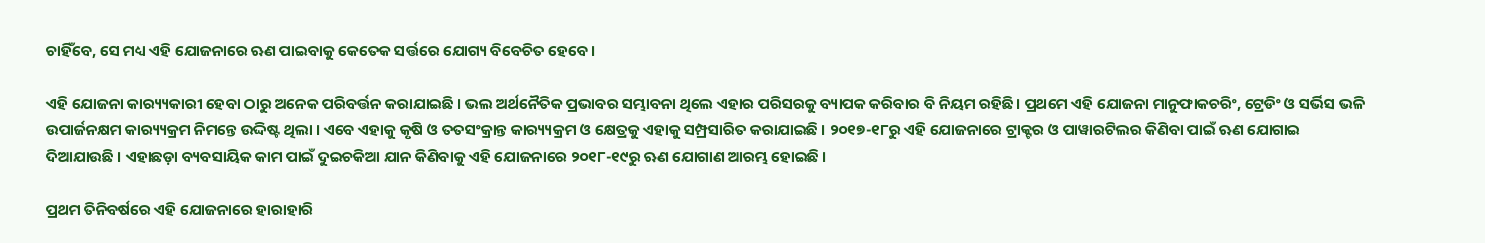ଚାହିଁବେ, ସେ ମଧ୍ୟ ଏହି ଯୋଜନାରେ ଋଣ ପାଇବାକୁ କେତେକ ସର୍ତ୍ତରେ ଯୋଗ୍ୟ ବିବେଚିତ ହେବେ।

ଏହି ଯୋଜନା କାର‌୍ୟ୍ୟକାରୀ ହେବା ଠାରୁ ଅନେକ ପରିବର୍ତ୍ତନ କରାଯାଇଛି । ଭଲ ଅର୍ଥନୈତିକ ପ୍ରଭାବର ସମ୍ଭାବନା ଥିଲେ ଏହାର ପରିସରକୁ ବ୍ୟାପକ କରିବାର ବି ନିୟମ ରହିଛି। ପ୍ରଥମେ ଏହି ଯୋଜନା ମାନୁଫାକଚରିଂ, ଟ୍ରେଡିଂ ଓ ସର୍ଭିସ ଭଳି ଉପାର୍ଜନକ୍ଷମ କାର‌୍ୟ୍ୟକ୍ରମ ନିମନ୍ତେ ଉଦ୍ଦିଷ୍ଟ ଥିଲା । ଏବେ ଏହାକୁ କୃଷି ଓ ତତସଂକ୍ରାନ୍ତ କାର‌୍ୟ୍ୟକ୍ରମ ଓ କ୍ଷେତ୍ରକୁ ଏହାକୁ ସମ୍ପ୍ରସାରିତ କରାଯାଇଛି । ୨୦୧୭-୧୮ରୁ ଏହି ଯୋଜନାରେ ଟ୍ରାକ୍ଟର ଓ ପାୱାରଟିଲର କିଣିବା ପାଇଁ ଋଣ ଯୋଗାଇ ଦିଆଯାଉଛି । ଏହାଛଡ଼ା ବ୍ୟବସାୟିକ କାମ ପାଇଁ ଦୁଇଚକିଆ ଯାନ କିଣିବାକୁ ଏହି ଯୋଜନାରେ ୨୦୧୮-୧୯ରୁ ଋଣ ଯୋଗାଣ ଆରମ୍ଭ ହୋଇଛି ।

ପ୍ରଥମ ତିନିବର୍ଷରେ ଏହି ଯୋଜନାରେ ହାରାହାରି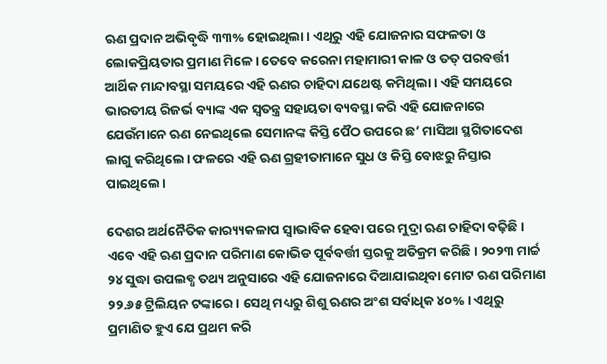ଋଣ ପ୍ରଦାନ ଅଭିବୃଦ୍ଧି ୩୩% ହୋଇଥିଲା । ଏଥିରୁ ଏହି ଯୋଜନାର ସଫଳତା ଓ ଲୋକପ୍ରିୟତାର ପ୍ରମାଣ ମିଳେ। ତେବେ କରେନା ମହାମାରୀ କାଳ ଓ ତତ୍ ପରବର୍ତ୍ତୀ ଆର୍ଥିକ ମାନ୍ଦାବସ୍ଥା ସମୟରେ ଏହି ଋଣର ଚାହିଦା ଯଥେଷ୍ଟ କମିଥିଲା । ଏହି ସମୟରେ ଭାରତୀୟ ରିଜର୍ଭ ବ୍ୟାଙ୍କ ଏକ ସ୍ୱତନ୍ତ୍ର ସହାୟତା ବ୍ୟବସ୍ଥା କରି ଏହି ଯୋଜନାରେ ଯେଉଁମାନେ ଋଣ ନେଇଥିଲେ ସେମାନଙ୍କ କିସ୍ତି ପୈଠ ଉପରେ ଛ’ ମାସିଆ ସ୍ଥଗିତାଦେଶ ଲାଗୁ କରିଥିଲେ। ଫଳରେ ଏହି ଋଣ ଗ୍ରହୀତାମାନେ ସୁଧ ଓ କିସ୍ତି ବୋଝରୁ ନିସ୍ତାର ପାଇଥିଲେ।

ଦେଶର ଅର୍ଥନୈତିକ କାର‌୍ୟ୍ୟକଳାପ ସ୍ୱାଭାବିକ ହେବା ପରେ ମୁଦ୍ରା ଋଣ ଚାହିଦା ବଢ଼ିଛି । ଏବେ ଏହି ଋଣ ପ୍ରଦାନ ପରିମାଣ କୋଭିଡ ପୂର୍ବବର୍ତ୍ତୀ ସ୍ତରକୁ ଅତିକ୍ରମ କରିଛି। ୨୦୨୩ ମାର୍ଚ୍ଚ ୨୪ ସୁଦ୍ଧା ଉପଲବ୍ଧ ତଥ୍ୟ ଅନୁସାରେ ଏହି ଯୋଜନାରେ ଦିଆଯାଇଥିବା ମୋଟ ଋଣ ପରିମାଣ ୨୨.୬୫ ଟ୍ରିଲିୟନ ଟଙ୍କାରେ । ସେଥି ମଧ୍ୟରୁ ଶିଶୁ ଋଣର ଅଂଶ ସର୍ବାଧିକ ୪୦% । ଏଥିରୁ ପ୍ରମାଣିତ ହୁଏ ଯେ ପ୍ରଥମ କରି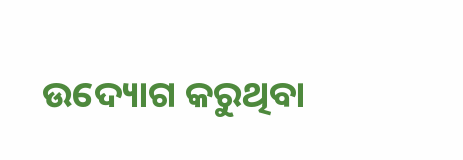ଉଦ୍ୟୋଗ କରୁଥିବା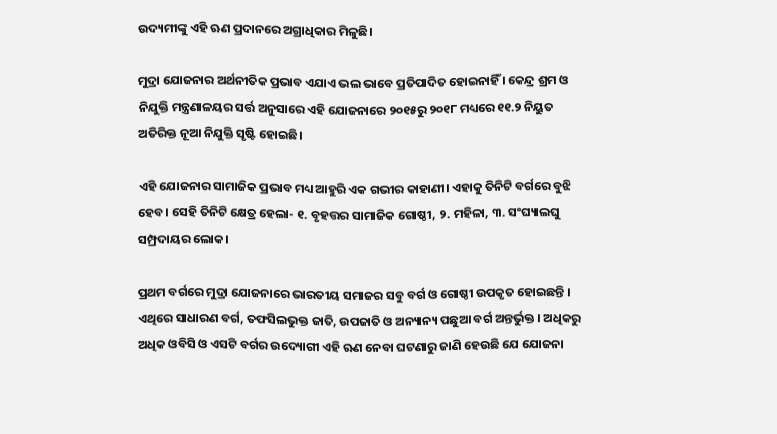ଉଦ୍ୟମୀଙ୍କୁ ଏହି ଋଣ ପ୍ରଦାନରେ ଅଗ୍ରାଧିକାର ମିଳୁଛି।

ମୁଦ୍ରା ଯୋଜନାର ଅର୍ଥନୀତିକ ପ୍ରଭାବ ଏଯାଏ ଭଲ ଭାବେ ପ୍ରତିପାଦିତ ହୋଇନାହିଁ । କେନ୍ଦ୍ର ଶ୍ରମ ଓ ନିଯୁକ୍ତି ମନ୍ତ୍ରଣାଳୟର ସର୍ତ୍ତ ଅନୁସାରେ ଏହି ଯୋଜନାରେ ୨୦୧୫ରୁ ୨୦୧୮ ମଧ୍ୟରେ ୧୧.୨ ନିୟୁତ ଅତିରିକ୍ତ ନୂଆ ନିଯୁକ୍ତି ସୃଷ୍ଟି ହୋଇଛି।

ଏହି ଯୋଜନାର ସାମାଜିକ ପ୍ରଭାବ ମଧ୍ୟ ଆହୁରି ଏକ ଗଭୀର କାହାଣୀ। ଏହାକୁ ତିନିଟି ବର୍ଗରେ ବୁଝି ହେବ। ସେହି ତିନିଟି କ୍ଷେତ୍ର ହେଲା- ୧. ବୃହତ୍ତର ସାମାଜିକ ଗୋଷ୍ଠୀ, ୨. ମହିଳା, ୩. ସଂଘ୍ୟାଲଘୁ ସମ୍ପ୍ରଦାୟର ଲୋକ।

ପ୍ରଥମ ବର୍ଗରେ ମୁଦ୍ରା ଯୋଜନାରେ ଭାରତୀୟ ସମାଜର ସବୁ ବର୍ଗ ଓ ଗୋଷ୍ଠୀ ଉପକୃତ ହୋଇଛନ୍ତି । ଏଥିରେ ସାଧାରଣ ବର୍ଗ, ତଫସିଲଭୁକ୍ତ ଜାତି, ଉପଜାତି ଓ ଅନ୍ୟାନ୍ୟ ପଛୁଆ ବର୍ଗ ଅନ୍ତର୍ଭୁକ୍ତ । ଅଧିକରୁ ଅଧିକ ଓବିସି ଓ ଏସଟି ବର୍ଗର ଉଦ୍ୟୋଗୀ ଏହି ଋଣ ନେବା ଘଟଣାରୁ ଜାଣି ହେଉଛି ଯେ ଯୋଜନା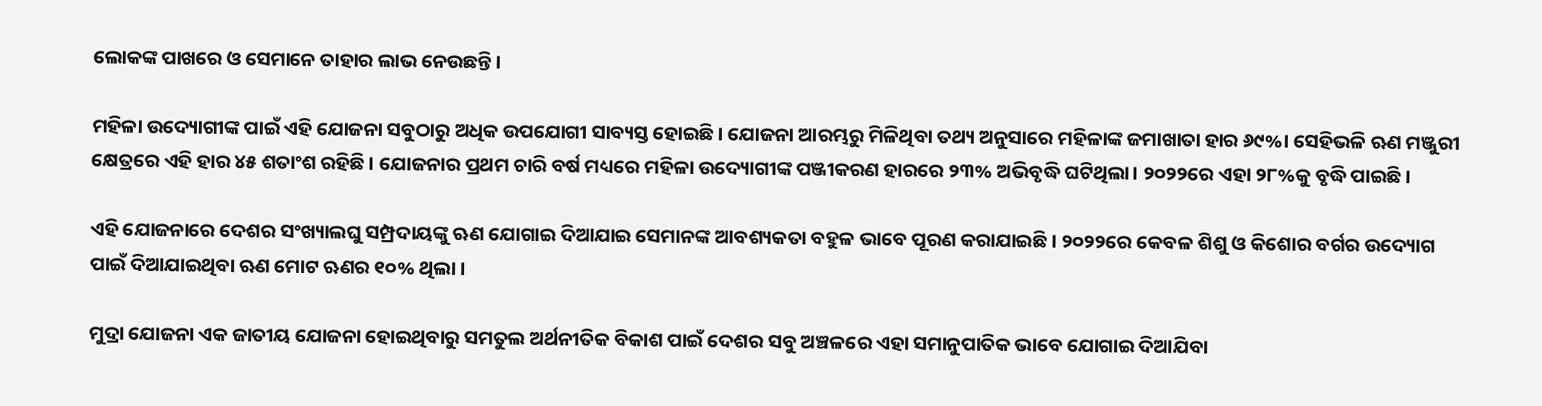ଲୋକଙ୍କ ପାଖରେ ଓ ସେମାନେ ତାହାର ଲାଭ ନେଉଛନ୍ତି।

ମହିଳା ଉଦ୍ୟୋଗୀଙ୍କ ପାଇଁ ଏହି ଯୋଜନା ସବୁଠାରୁ ଅଧିକ ଉପଯୋଗୀ ସାବ୍ୟସ୍ତ ହୋଇଛି। ଯୋଜନା ଆରମ୍ଭରୁ ମିଳିଥିବା ତଥ୍ୟ ଅନୁସାରେ ମହିଳାଙ୍କ ଜମାଖାତା ହାର ୬୯%। ସେହିଭଳି ଋଣ ମଞ୍ଜୁରୀ କ୍ଷେତ୍ରରେ ଏହି ହାର ୪୫ ଶତାଂଶ ରହିଛି । ଯୋଜନାର ପ୍ରଥମ ଚାରି ବର୍ଷ ମଧ୍ୟରେ ମହିଳା ଉଦ୍ୟୋଗୀଙ୍କ ପଞ୍ଜୀକରଣ ହାରରେ ୨୩% ଅଭିବୃଦ୍ଧି ଘଟିଥିଲା। ୨୦୨୨ରେ ଏହା ୨୮%କୁ ବୃଦ୍ଧି ପାଇଛି।

ଏହି ଯୋଜନାରେ ଦେଶର ସଂଖ୍ୟାଲଘୁ ସମ୍ପ୍ରଦାୟଙ୍କୁ ଋଣ ଯୋଗାଇ ଦିଆଯାଇ ସେମାନଙ୍କ ଆବଶ୍ୟକତା ବହୁଳ ଭାବେ ପୂରଣ କରାଯାଇଛି । ୨୦୨୨ରେ କେବଳ ଶିଶୁ ଓ କିଶୋର ବର୍ଗର ଉଦ୍ୟୋଗ ପାଇଁ ଦିଆଯାଇଥିବା ଋଣ ମୋଟ ଋଣର ୧୦% ଥିଲା ।

ମୁଦ୍ରା ଯୋଜନା ଏକ ଜାତୀୟ ଯୋଜନା ହୋଇଥିବାରୁ ସମତୁଲ ଅର୍ଥନୀତିକ ବିକାଶ ପାଇଁ ଦେଶର ସବୁ ଅଞ୍ଚଳରେ ଏହା ସମାନୁପାତିକ ଭାବେ ଯୋଗାଇ ଦିଆଯିବା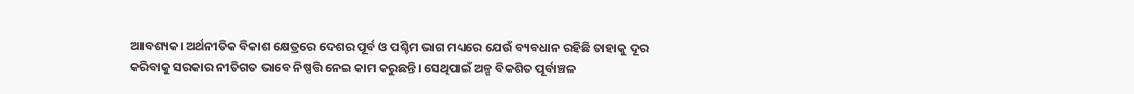ଆାବଶ୍ୟକ। ଅର୍ଥନୀତିକ ବିକାଶ କ୍ଷେତ୍ରରେ ଦେଶର ପୂର୍ବ ଓ ପଶ୍ଚିମ ଭାଗ ମଧ୍ୟରେ ଯେଉଁ ବ୍ୟବଧାନ ରହିଛି ତାହାକୁ ଦୂର କରିବାକୁ ସରକାର ନୀତିଗତ ଭାବେ ନିଷ୍ପତ୍ତି ନେଇ କାମ କରୁଛନ୍ତି। ସେଥିପାଇଁ ଅଳ୍ପ ବିକଶିତ ପୂର୍ବାଞ୍ଚଳ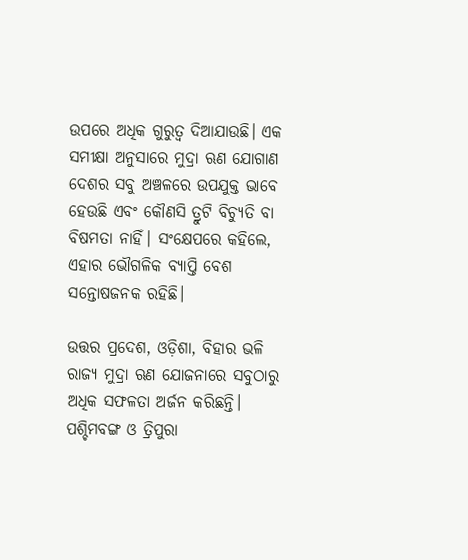ଉପରେ ଅଧିକ ଗୁରୁତ୍ୱ ଦିଆଯାଉଛି। ଏକ ସମୀକ୍ଷା ଅନୁସାରେ ମୁଦ୍ରା ଋଣ ଯୋଗାଣ ଦେଶର ସବୁ ଅଞ୍ଚଳରେ ଉପଯୁକ୍ତ ଭାବେ ହେଉଛି ଏବଂ କୌଣସି ତ୍ରୁଟି ବିଚ୍ୟୁତି ବା ବିଷମତା ନାହିଁ। ସଂକ୍ଷେପରେ କହିଲେ, ଏହାର ଭୌଗଳିକ ବ୍ୟାପ୍ତି ବେଶ ସନ୍ତୋଷଜନକ ରହିଛି।

ଉତ୍ତର ପ୍ରଦେଶ, ଓଡ଼ିଶା, ବିହାର ଭଳି ରାଜ୍ୟ ମୁଦ୍ରା ଋଣ ଯୋଜନାରେ ସବୁଠାରୁ ଅଧିକ ସଫଳତା ଅର୍ଜନ କରିଛନ୍ତି। ପଶ୍ଚିମବଙ୍ଗ ଓ ତ୍ରିପୁରା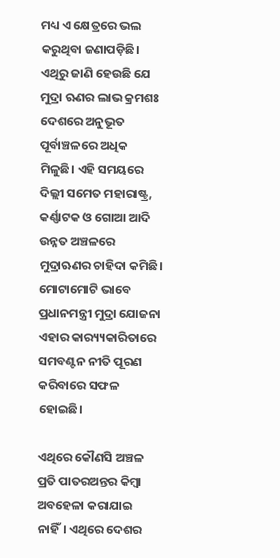ମଧ୍ୟ ଏ କ୍ଷେତ୍ରରେ ଭଲ କରୁଥିବା ଜଣାପଡ଼ିଛି। ଏଥିରୁ ଜାଣି ହେଉଛି ଯେ ମୁଦ୍ରା ଋଣର ଲାଭ କ୍ରମଶଃ ଦେଶରେ ଅନୁଭୂତ ପୂର୍ବାଞ୍ଚଳରେ ଅଧିକ ମିଳୁଛି। ଏହି ସମୟରେ ଦିଲ୍ଲୀ ସମେତ ମହାରାଷ୍ଟ୍ର, କର୍ଣ୍ଣାଟକ ଓ ଗୋଆ ଆଦି ଉନ୍ନତ ଅଞ୍ଚଳରେ ମୁଦ୍ରାଋଣର ଚାହିଦା କମିଛି। ମୋଟାମୋଟି ଭାବେ ପ୍ରଧାନମନ୍ତ୍ରୀ ମୁଦ୍ରା ଯୋଜନା ଏହାର କାର‌୍ୟ୍ୟକାରିତାରେ ସମବଣ୍ଟନ ନୀତି ପୂରଣ କରିବାରେ ସଫଳ ହୋଇଛି।

ଏଥିରେ କୌଣସି ଅଞ୍ଚଳ ପ୍ରତି ପାତରଅନ୍ତର କିମ୍ବା ଅବହେଳା କରାଯାଇ ନାହିଁ। ଏଥିରେ ଦେଶର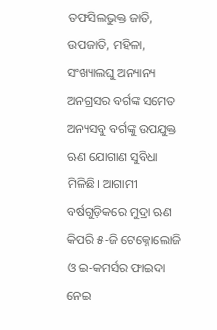ତଫସିଲଭୁକ୍ତ ଜାତି, ଉପଜାତି, ମହିଳା, ସଂଖ୍ୟାଲଘୁ ଅନ୍ୟାନ୍ୟ ଅନଗ୍ରସର ବର୍ଗଙ୍କ ସମେତ ଅନ୍ୟସବୁ ବର୍ଗଙ୍କୁ ଉପଯୁକ୍ତ ଋଣ ଯୋଗାଣ ସୁବିଧା ମିଳିଛି। ଆଗାମୀ ବର୍ଷଗୁଡ଼ିକରେ ମୁଦ୍ରା ଋଣ କିପରି ୫-ଜି ଟେକ୍ନୋଲୋଜି ଓ ଇ-କମର୍ସର ଫାଇଦା ନେଇ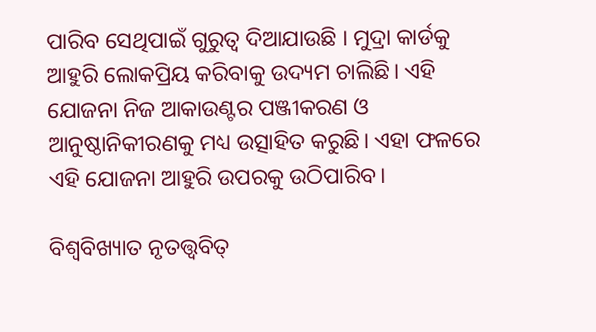ପାରିବ ସେଥିପାଇଁ ଗୁରୁତ୍ୱ ଦିଆଯାଉଛି । ମୁଦ୍ରା କାର୍ଡକୁ ଆହୁରି ଲୋକପ୍ରିୟ କରିବାକୁ ଉଦ୍ୟମ ଚାଲିଛି। ଏହି ଯୋଜନା ନିଜ ଆକାଉଣ୍ଟର ପଞ୍ଜୀକରଣ ଓ ଆନୁଷ୍ଠାନିକୀରଣକୁ ମଧ୍ୟ ଉତ୍ସାହିତ କରୁଛି। ଏହା ଫଳରେ ଏହି ଯୋଜନା ଆହୁରି ଉପରକୁ ଉଠିପାରିବ।

ବିଶ୍ୱବିଖ୍ୟାତ ନୃତତ୍ତ୍ୱବିତ୍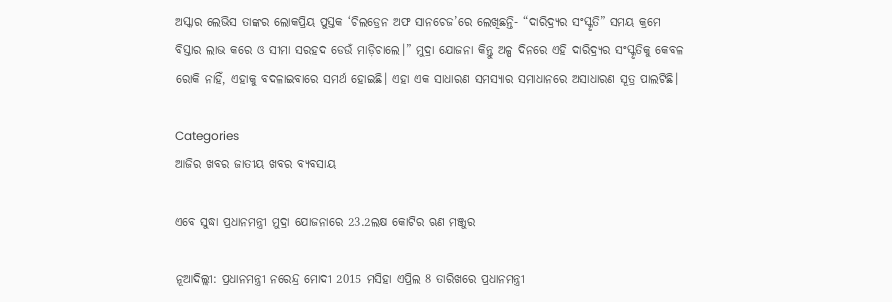ଅସ୍କାର ଲେଭିସ ତାଙ୍କର ଲୋକପ୍ରିୟ ପୁସ୍ତକ ‘ଚିଲଡ୍ରେନ ଅଫ ସାନଚେଜ’ରେ ଲେଖିଛନ୍ତି- “ଦାରିଦ୍ର‌୍ୟର ସଂସ୍କୃତି” ସମୟ କ୍ରମେ ବିସ୍ତାର ଲାଭ କରେ ଓ ସୀମା ସରହଦ ଡେଉଁ ମାଡ଼ିଚାଲେ।” ମୁଦ୍ରା ଯୋଜନା କିନ୍ତୁ ଅଳ୍ପ ଦିନରେ ଏହି ଦାରିଦ୍ର‌୍ୟର ସଂସ୍କୃତିକୁ କେବଳ ରୋକି ନାହିଁ, ଏହାକୁ ବଦଳାଇବାରେ ସମର୍ଥ ହୋଇଛି। ଏହା ଏକ ସାଧାରଣ ସମସ୍ୟାର ସମାଧାନରେ ଅସାଧାରଣ ସୂତ୍ର ପାଲଟିଛି।

Categories
ଆଜିର ଖବର ଜାତୀୟ ଖବର ବ୍ୟବସାୟ

ଏବେ ସୁଦ୍ଧା ପ୍ରଧାନମନ୍ତ୍ରୀ ମୁଦ୍ରା ଯୋଜନାରେ 23.2ଲକ୍ଷ କୋଟିର ଋଣ ମଞ୍ଜୁର

ନୂଆଦିଲ୍ଲୀ: ପ୍ରଧାନମନ୍ତ୍ରୀ ନରେନ୍ଦ୍ର ମୋଦୀ 2015 ମସିହା ଏପ୍ରିଲ 8 ତାରିଖରେ ପ୍ରଧାନମନ୍ତ୍ରୀ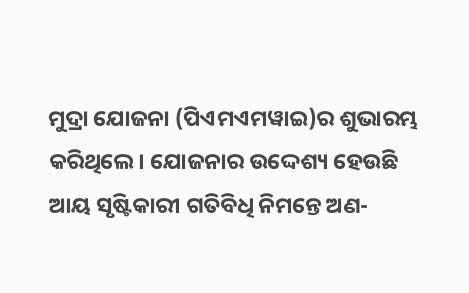ମୁଦ୍ରା ଯୋଜନା (ପିଏମଏମୱାଇ)ର ଶୁଭାରମ୍ଭ କରିଥିଲେ। ଯୋଜନାର ଉଦ୍ଦେଶ୍ୟ ହେଉଛି ଆୟ ସୃଷ୍ଟିକାରୀ ଗତିବିଧି ନିମନ୍ତେ ଅଣ-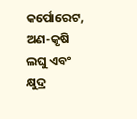କର୍ପୋରେଟ, ଅଣ-କୃଷି ଲଘୁ ଏବଂ କ୍ଷୁଦ୍ର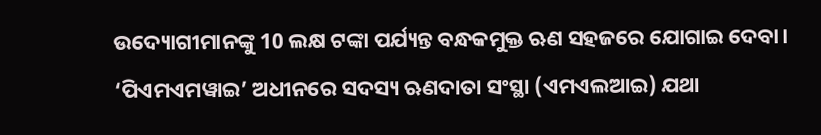ଉଦ୍ୟୋଗୀମାନଙ୍କୁ 10 ଲକ୍ଷ ଟଙ୍କା ପର୍ଯ୍ୟନ୍ତ ବନ୍ଧକମୁକ୍ତ ଋଣ ସହଜରେ ଯୋଗାଇ ଦେବା। ‘ପିଏମଏମୱାଇ’ ଅଧୀନରେ ସଦସ୍ୟ ଋଣଦାତା ସଂସ୍ଥା (ଏମଏଲଆଇ) ଯଥା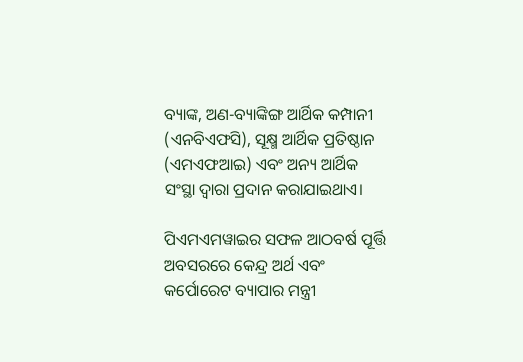ବ୍ୟାଙ୍କ, ଅଣ-ବ୍ୟାଙ୍କିଙ୍ଗ ଆର୍ଥିକ କମ୍ପାନୀ (ଏନବିଏଫସି), ସୂକ୍ଷ୍ମ ଆର୍ଥିକ ପ୍ରତିଷ୍ଠାନ (ଏମଏଫଆଇ) ଏବଂ ଅନ୍ୟ ଆର୍ଥିକ ସଂସ୍ଥା ଦ୍ୱାରା ପ୍ରଦାନ କରାଯାଇଥାଏ।

ପିଏମଏମୱାଇର ସଫଳ ଆଠବର୍ଷ ପୂର୍ତ୍ତି ଅବସରରେ କେନ୍ଦ୍ର ଅର୍ଥ ଏବଂ କର୍ପୋରେଟ ବ୍ୟାପାର ମନ୍ତ୍ରୀ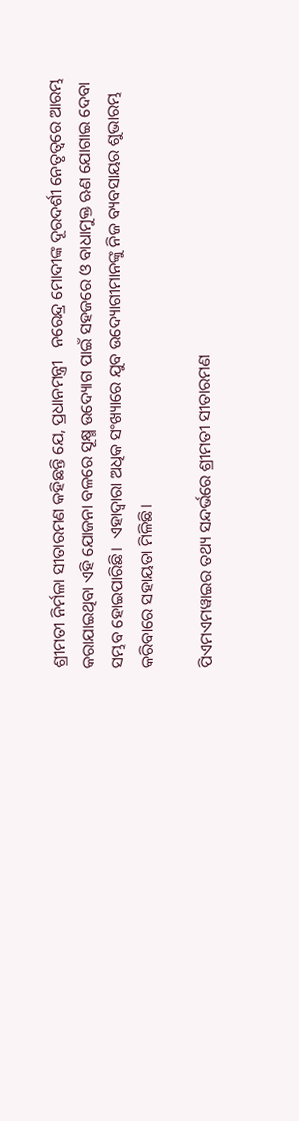ଶ୍ରୀମତୀ ନିର୍ମଳା ସୀତାରମଣ କହିଛନ୍ତି ଯେ, ପ୍ରଧାନମନ୍ତ୍ରୀ   ନରେନ୍ଦ୍ର ମୋଦୀଙ୍କ ଦୂରଦର୍ଶୀ ନେତୃତ୍ୱରେ ଆରମ୍ଭ କରାଯାଇଥିବା ଏହି ଯୋଜନା ବଳରେ ସୂକ୍ଷ୍ମ ଉଦ୍ୟୋଗ ପାଇଁ ସହଜରେ ଓ ବାଧାମୁକ୍ତ ଋଣ ଯୋଗାଇ ଦେବା ସମ୍ଭବ ହୋଇପାରିଛି।  ଏହାଦ୍ୱାରା ଅଧିକ ସଂଖ୍ୟାରେ ଯୁବ ଉଦ୍ୟୋଗୀମାନଙ୍କୁ ନିଜ ବ୍ୟବସାୟର ଶୁଭାରମ୍ଭ କରିବାରେ ସହାୟତା ମିଳିଛି।

ପିଏମଏମୱାଇର ତଥ୍ୟ ସନ୍ଦର୍ଭରେ ଶ୍ରୀମତୀ ସୀତାରମଣ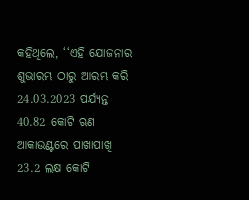କହିଥିଲେ, ‘‘ଏହି ଯୋଜନାର ଶୁଭାରମ୍ଭ ଠାରୁ ଆରମ୍ଭ କରି 24.03.2023 ପର୍ଯ୍ୟନ୍ତ 40.82 କୋଟି ଋଣ ଆକାଉଣ୍ଟରେ ପାଖାପାଖି 23.2 ଲକ୍ଷ କୋଟି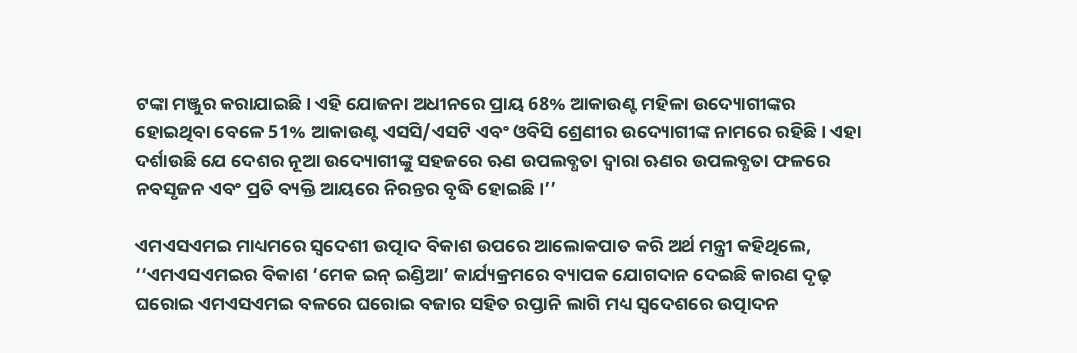ଟଙ୍କା ମଞ୍ଜୁର କରାଯାଇଛି। ଏହି ଯୋଜନା ଅଧୀନରେ ପ୍ରାୟ 68% ଆକାଉଣ୍ଟ ମହିଳା ଉଦ୍ୟୋଗୀଙ୍କର ହୋଇଥିବା ବେଳେ 51% ଆକାଉଣ୍ଟ ଏସସି/ଏସଟି ଏବଂ ଓବିସି ଶ୍ରେଣୀର ଉଦ୍ୟୋଗୀଙ୍କ ନାମରେ ରହିଛି। ଏହା ଦର୍ଶାଉଛି ଯେ ଦେଶର ନୂଆ ଉଦ୍ୟୋଗୀଙ୍କୁ ସହଜରେ ଋଣ ଉପଲବ୍ଧତା ଦ୍ୱାରା ଋଣର ଉପଲବ୍ଧତା ଫଳରେ ନବସୃଜନ ଏବଂ ପ୍ରତି ବ୍ୟକ୍ତି ଆୟରେ ନିରନ୍ତର ବୃଦ୍ଧି ହୋଇଛି।’’

ଏମଏସଏମଇ ମାଧ୍ୟମରେ ସ୍ୱଦେଶୀ ଉତ୍ପାଦ ବିକାଶ ଉପରେ ଆଲୋକପାତ କରି ଅର୍ଥ ମନ୍ତ୍ରୀ କହିଥିଲେ, ‘‘ଏମଏସଏମଇର ବିକାଶ ‘ମେକ ଇନ୍‌ ଇଣ୍ଡିଆ’ କାର୍ଯ୍ୟକ୍ରମରେ ବ୍ୟାପକ ଯୋଗଦାନ ଦେଇଛି କାରଣ ଦୃଢ଼ ଘରୋଇ ଏମଏସଏମଇ ବଳରେ ଘରୋଇ ବଜାର ସହିତ ରପ୍ତାନି ଲାଗି ମଧ୍ୟ ସ୍ୱଦେଶରେ ଉତ୍ପାଦନ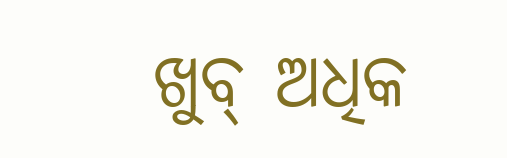ଖୁବ୍‌ ଅଧିକ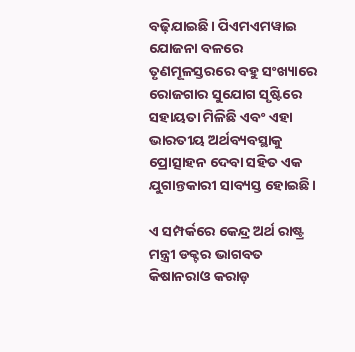ବଢ଼ିଯାଇଛି। ପିଏମଏମୱାଇ ଯୋଜନା ବଳରେ ତୃଣମୂଳସ୍ତରରେ ବହୁ ସଂଖ୍ୟାରେ ରୋଜଗାର ସୁଯୋଗ ସୃଷ୍ଟିରେ ସହାୟତା ମିଳିଛି ଏବଂ ଏହା ଭାରତୀୟ ଅର୍ଥବ୍ୟବସ୍ଥାକୁ ପ୍ରୋତ୍ସାହନ ଦେବା ସହିତ ଏକ ଯୁଗାନ୍ତକାରୀ ସାବ୍ୟସ୍ତ ହୋଇଛି।

ଏ ସମ୍ପର୍କରେ କେନ୍ଦ୍ର ଅର୍ଥ ରାଷ୍ଟ୍ର ମନ୍ତ୍ରୀ ଡକ୍ଟର ଭାଗବତ କିଷାନରାଓ କରାଡ଼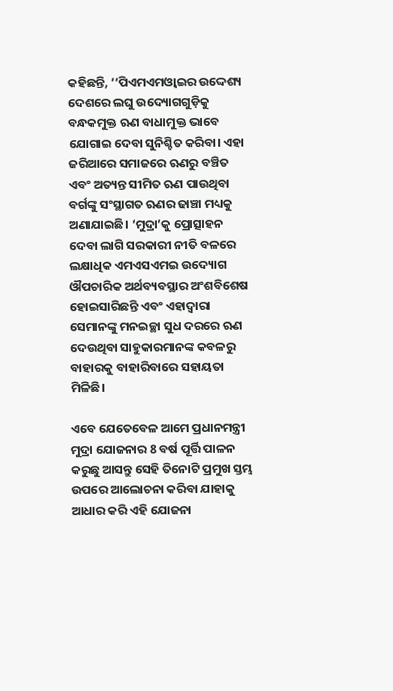କହିଛନ୍ତି, ‘‘ପିଏମଏମଓ୍ୱାଇର ଉଦ୍ଦେଶ୍ୟ ଦେଶରେ ଲଘୁ ଉଦ୍ୟୋଗଗୁଡ଼ିକୁ ବନ୍ଧକମୁକ୍ତ ଋଣ ବାଧାମୁକ୍ତ ଭାବେ ଯୋଗାଇ ଦେବା ସୁନିଶ୍ଚିତ କରିବା। ଏହା ଜରିଆରେ ସମାଜରେ ଋଣରୁ ବଞ୍ଚିତ ଏବଂ ଅତ୍ୟନ୍ତ ସୀମିତ ଋଣ ପାଉଥିବା ବର୍ଗଙ୍କୁ ସଂସ୍ଥାଗତ ଋଣର ଢାଞ୍ଚା ମଧ୍ୟକୁ ଅଣାଯାଇଛି। ‘ମୁଦ୍ରା’କୁ ପ୍ରୋତ୍ସାହନ ଦେବା ଲାଗି ସରକାରୀ ନୀତି ବଳରେ ଲକ୍ଷାଧିକ ଏମଏସଏମଇ ଉଦ୍ୟୋଗ ଔପଚାରିକ ଅର୍ଥବ୍ୟବସ୍ଥାର ଅଂଶବିଶେଷ ହୋଇସାରିଛନ୍ତି ଏବଂ ଏହାଦ୍ୱାରା ସେମାନଙ୍କୁ ମନଇଚ୍ଛା ସୁଧ ଦରରେ ଋଣ ଦେଉଥିବା ସାହୁକାରମାନଙ୍କ କବଳରୁ ବାହାରକୁ ବାହାରିବାରେ ସହାୟତା ମିଳିଛି।

ଏବେ ଯେତେବେଳ ଆମେ ପ୍ରଧାନମନ୍ତ୍ରୀ ମୁଦ୍ରା ଯୋଜନାର 8 ବର୍ଷ ପୂର୍ତ୍ତି ପାଳନ କରୁଛୁ ଆସନ୍ତୁ ସେହି ତିନୋଟି ପ୍ରମୁଖ ସ୍ତମ୍ଭ ଉପରେ ଆଲୋଚନା କରିବା ଯାହାକୁ ଆଧାର କରି ଏହି ଯୋଜନା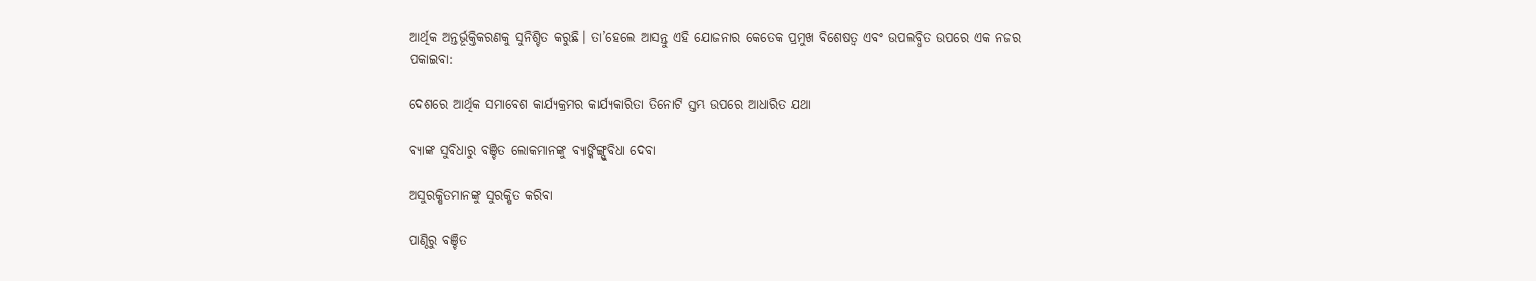ଆର୍ଥିକ ଅନ୍ତର୍ଭୂକ୍ତିକରଣକୁ ସୁନିଶ୍ଚିତ କରୁଛି। ତା’ହେଲେ ଆସନ୍ତୁ ଏହି ଯୋଜନାର କେତେକ ପ୍ରମୁଖ ବିଶେଷତ୍ୱ ଏବଂ ଉପଲବ୍ଧିତ ଉପରେ ଏକ ନଜର ପକାଇବା:

ଦେଶରେ ଆର୍ଥିକ ସମାବେଶ କାର୍ଯ୍ୟକ୍ରମର କାର୍ଯ୍ୟକାରିତା ତିନୋଟି ସ୍ତମ୍ଭ ଉପରେ ଆଧାରିତ ଯଥା

ବ୍ୟାଙ୍କ ସୁବିଧାରୁ ବଞ୍ଚିତ ଲୋକମାନଙ୍କୁ ବ୍ୟାଙ୍କିଙ୍ଗ୍ସୁବିଧା ଦେବା

ଅସୁରକ୍ଷିତମାନଙ୍କୁ ସୁରକ୍ଷିତ କରିବା

ପାଣ୍ଠିରୁ ବଞ୍ଚିତ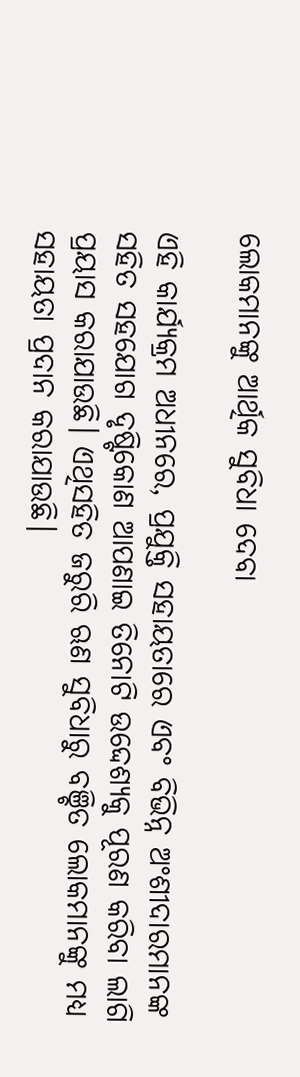ଲୋକମାନଙ୍କୁ ଆର୍ଥିକ ସୁବିଧା ଦେବା

ଏହି କାର୍ଯ୍ୟକ୍ରମ ଅଧୀନରେ, ପ୍ରଯୁକ୍ତି ସହାୟତାରେ ଏବଂ ବିଭିନ୍ନ ଅଂଶୀଦାରମାନଙ୍କ ସହିତ ସହଯୋଗ ଦୃଷ୍ଟିକୋଣ ଆପଣାଇ ତିନୋଟି ଉଦ୍ଦେଶ୍ୟକୁ ପୂରଣ କରିବା ଲାଗି ପ୍ରୟାସ କରାଯାଉଛି। ଏଥିସହିତ ଜରୁରି ଋଣ ସୁବିଧାରୁ ବଞ୍ଚିତ ଲୋକମାନଙ୍କୁ ମଧ୍ୟ ସହାୟତା ପ୍ରଦାନ କରାଯାଉଛି।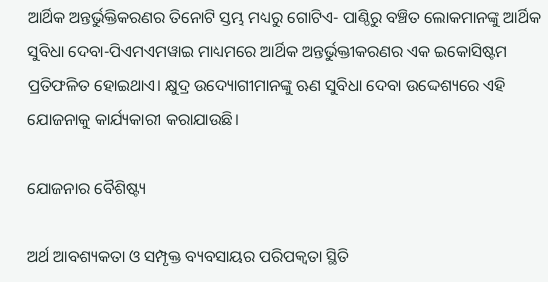ଆର୍ଥିକ ଅନ୍ତର୍ଭୁକ୍ତିକରଣର ତିନୋଟି ସ୍ତମ୍ଭ ମଧ୍ୟରୁ ଗୋଟିଏ- ପାଣ୍ଠିରୁ ବଞ୍ଚିତ ଲୋକମାନଙ୍କୁ ଆର୍ଥିକ ସୁବିଧା ଦେବା-ପିଏମଏମୱାଇ ମାଧ୍ୟମରେ ଆର୍ଥିକ ଅନ୍ତର୍ଭୁକ୍ତୀକରଣର ଏକ ଇକୋସିଷ୍ଟମ ପ୍ରତିଫଳିତ ହୋଇଥାଏ। କ୍ଷୁଦ୍ର ଉଦ୍ୟୋଗୀମାନଙ୍କୁ ଋଣ ସୁବିଧା ଦେବା ଉଦ୍ଦେଶ୍ୟରେ ଏହି ଯୋଜନାକୁ କାର୍ଯ୍ୟକାରୀ କରାଯାଉଛି।

ଯୋଜନାର ବୈଶିଷ୍ଟ୍ୟ

ଅର୍ଥ ଆବଶ୍ୟକତା ଓ ସମ୍ପୃକ୍ତ ବ୍ୟବସାୟର ପରିପକ୍ୱତା ସ୍ଥିତି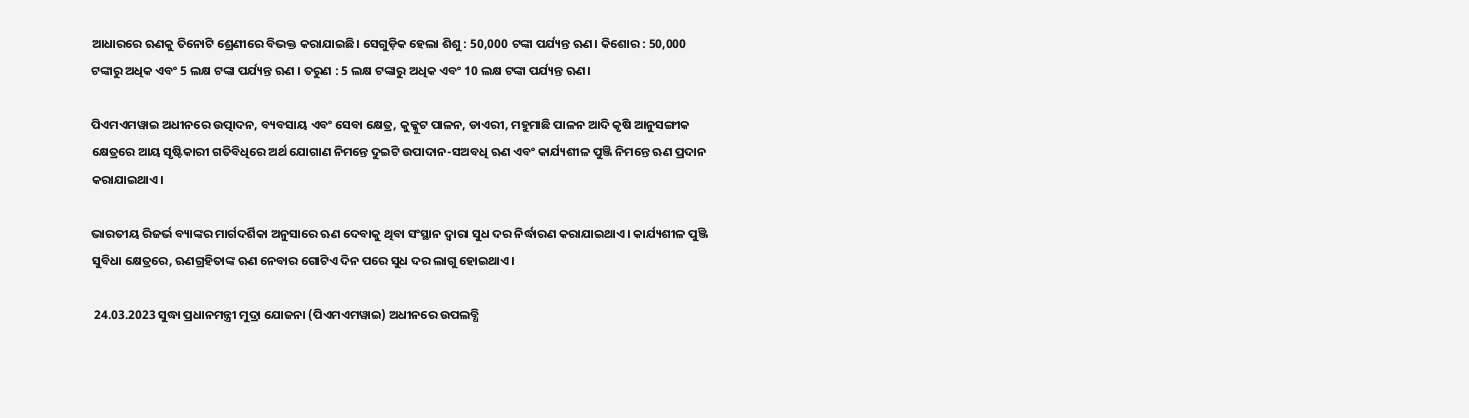ଆଧାରରେ ଋଣକୁ ତିନୋଟି ଶ୍ରେଣୀରେ ବିଭକ୍ତ କରାଯାଇଛି। ସେଗୁଡ଼ିକ ହେଲା ଶିଶୁ : 50,000 ଟଙ୍କା ପର୍ଯ୍ୟନ୍ତ ଋଣ। କିଶୋର : 50,000 ଟଙ୍କାରୁ ଅଧିକ ଏବଂ 5 ଲକ୍ଷ ଟଙ୍କା ପର୍ଯ୍ୟନ୍ତ ଋଣ । ତରୁଣ : 5 ଲକ୍ଷ ଟଙ୍କାରୁ ଅଧିକ ଏବଂ 10 ଲକ୍ଷ ଟଙ୍କା ପର୍ଯ୍ୟନ୍ତ ଋଣ।

ପିଏମଏମୱାଇ ଅଧୀନରେ ଉତ୍ପାଦନ, ବ୍ୟବସାୟ ଏବଂ ସେବା କ୍ଷେତ୍ର, କୁକ୍କୁଟ ପାଳନ, ଡାଏରୀ, ମହୁମାଛି ପାଳନ ଆଦି କୃଷି ଆନୁସଙ୍ଗୀକ କ୍ଷେତ୍ରରେ ଆୟ ସୃଷ୍ଟିକାରୀ ଗତିବିଧିରେ ଅର୍ଥ ଯୋଗାଣ ନିମନ୍ତେ ଦୁଇଟି ଉପାଦାନ-ସଅବଧି ଋଣ ଏବଂ କାର୍ଯ୍ୟଶୀଳ ପୁଞ୍ଜି ନିମନ୍ତେ ଋଣ ପ୍ରଦାନ କରାଯାଇଥାଏ।

ଭାରତୀୟ ରିଜର୍ଭ ବ୍ୟାଙ୍କର ମାର୍ଗଦର୍ଶିକା ଅନୁସାରେ ଋଣ ଦେବାକୁ ଥିବା ସଂସ୍ଥାନ ଦ୍ୱାରା ସୁଧ ଦର ନିର୍ଦ୍ଧାରଣ କରାଯାଇଥାଏ। କାର୍ଯ୍ୟଶୀଳ ପୁଞ୍ଜି ସୁବିଧା କ୍ଷେତ୍ରରେ, ଋଣଗ୍ରହିତାଙ୍କ ଋଣ ନେବାର ଗୋଟିଏ ଦିନ ପରେ ସୁଧ ଦର ଲାଗୁ ହୋଇଥାଏ।

 24.03.2023 ସୁଦ୍ଧା ପ୍ରଧାନମନ୍ତ୍ରୀ ମୁଦ୍ରା ଯୋଜନା (ପିଏମଏମୱାଇ) ଅଧୀନରେ ଉପଲବ୍ଧି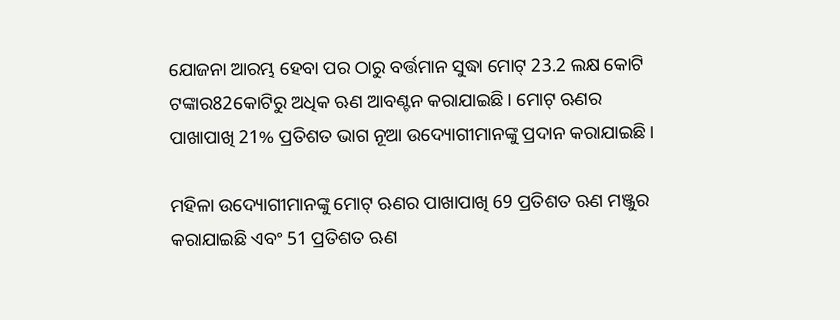ଯୋଜନା ଆରମ୍ଭ ହେବା ପର ଠାରୁ ବର୍ତ୍ତମାନ ସୁଦ୍ଧା ମୋଟ୍‌ 23.2 ଲକ୍ଷ କୋଟି ଟଙ୍କାର82କୋଟିରୁ ଅଧିକ ଋଣ ଆବଣ୍ଟନ କରାଯାଇଛି। ମୋଟ୍‌ ଋଣର ପାଖାପାଖି 21% ପ୍ରତିଶତ ଭାଗ ନୂଆ ଉଦ୍ୟୋଗୀମାନଙ୍କୁ ପ୍ରଦାନ କରାଯାଇଛି।

ମହିଳା ଉଦ୍ୟୋଗୀମାନଙ୍କୁ ମୋଟ୍‌ ଋଣର ପାଖାପାଖି 69 ପ୍ରତିଶତ ଋଣ ମଞ୍ଜୁର କରାଯାଇଛି ଏବଂ 51 ପ୍ରତିଶତ ଋଣ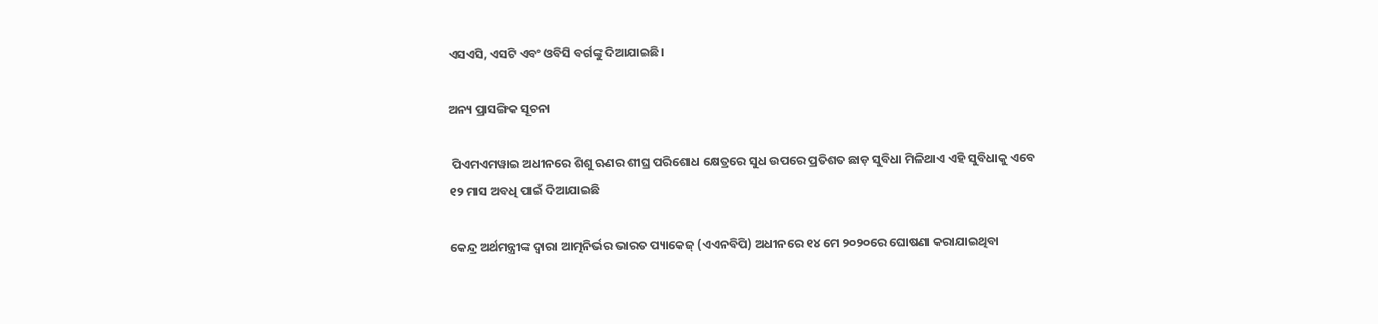ଏସଏସି, ଏସଟି ଏବଂ ଓବିସି ବର୍ଗଙ୍କୁ ଦିଆଯାଇଛି।

ଅନ୍ୟ ପ୍ରାସଙ୍ଗିକ ସୂଚନା

 ପିଏମଏମୱାଇ ଅଧୀନରେ ଶିଶୁ ଋଣର ଶୀଘ୍ର ପରିଶୋଧ କ୍ଷେତ୍ରରେ ସୁଧ ଉପରେ ପ୍ରତିଶତ ଛାଡ଼ ସୁବିଧା ମିଳିଥାଏ ଏହି ସୁବିଧାକୁ ଏବେ ୧୨ ମାସ ଅବଧି ପାଇଁ ଦିଆଯାଇଛି

କେନ୍ଦ୍ର ଅର୍ଥମନ୍ତ୍ରୀଙ୍କ ଦ୍ବାରା ଆତ୍ମନିର୍ଭର ଭାରତ ପ୍ୟାକେଜ୍‌ (ଏଏନବିପି) ଅଧୀନରେ ୧୪ ମେ ୨୦୨୦ରେ ଘୋଷଣା କରାଯାଇଥିବା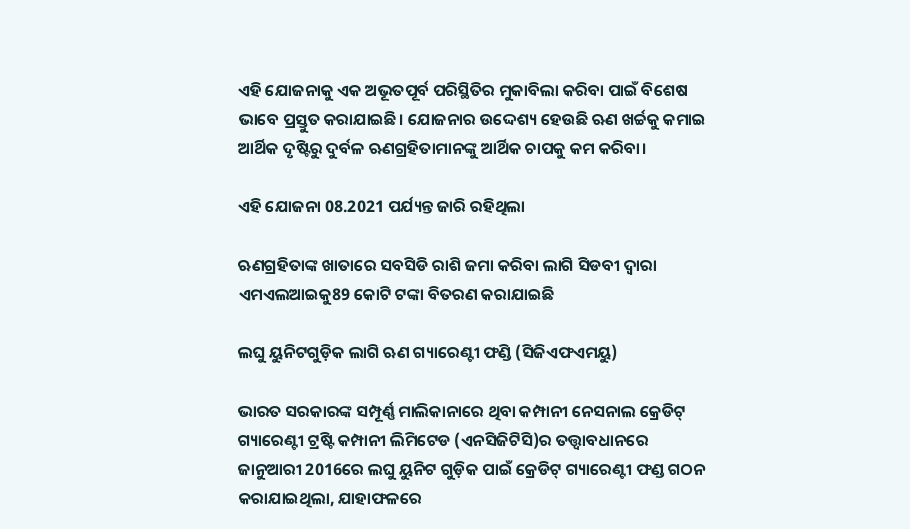ଏହି ଯୋଜନାକୁ ଏକ ଅଭୂତପୂର୍ବ ପରିସ୍ଥିତିର ମୁକାବିଲା କରିବା ପାଇଁ ବିଶେଷ ଭାବେ ପ୍ରସ୍ତୁତ କରାଯାଇଛି। ଯୋଜନାର ଉଦ୍ଦେଶ୍ୟ ହେଉଛି ଋଣ ଖର୍ଚ୍ଚକୁ କମାଇ ଆର୍ଥିକ ଦୃଷ୍ଟିରୁ ଦୁର୍ବଳ ଋଣଗ୍ରହିତାମାନଙ୍କୁ ଆର୍ଥିକ ଚାପକୁ କମ କରିବା।

ଏହି ଯୋଜନା 08.2021 ପର୍ଯ୍ୟନ୍ତ ଜାରି ରହିଥିଲା

ଋଣଗ୍ରହିତାଙ୍କ ଖାତାରେ ସବସିଡି ରାଶି ଜମା କରିବା ଲାଗି ସିଡବୀ ଦ୍ୱାରା ଏମଏଲଆଇକୁ89 କୋଟି ଟଙ୍କା ବିତରଣ କରାଯାଇଛି

ଲଘୁ ୟୁନିଟଗୁଡ଼ିକ ଲାଗି ଋଣ ଗ୍ୟାରେଣ୍ଟୀ ଫଣ୍ଡି (ସିଜିଏଫଏମୟୁ)

ଭାରତ ସରକାରଙ୍କ ସମ୍ପୂର୍ଣ୍ଣ ମାଲିକାନାରେ ଥିବା କମ୍ପାନୀ ନେସନାଲ କ୍ରେଡିଟ୍‌ ଗ୍ୟାରେଣ୍ଟୀ ଟ୍ରଷ୍ଟି କମ୍ପାନୀ ଲିମିଟେଡ (ଏନସିଜିଟିସି)ର ତତ୍ତ୍ୱାବଧାନରେ ଜାନୁଆରୀ 2016ରେ ଲଘୁ ୟୁନିଟ ଗୁଡ଼ିକ ପାଇଁ କ୍ରେଡିଟ୍‌ ଗ୍ୟାରେଣ୍ଟୀ ଫଣ୍ଡ ଗଠନ କରାଯାଇଥିଲା, ଯାହାଫଳରେ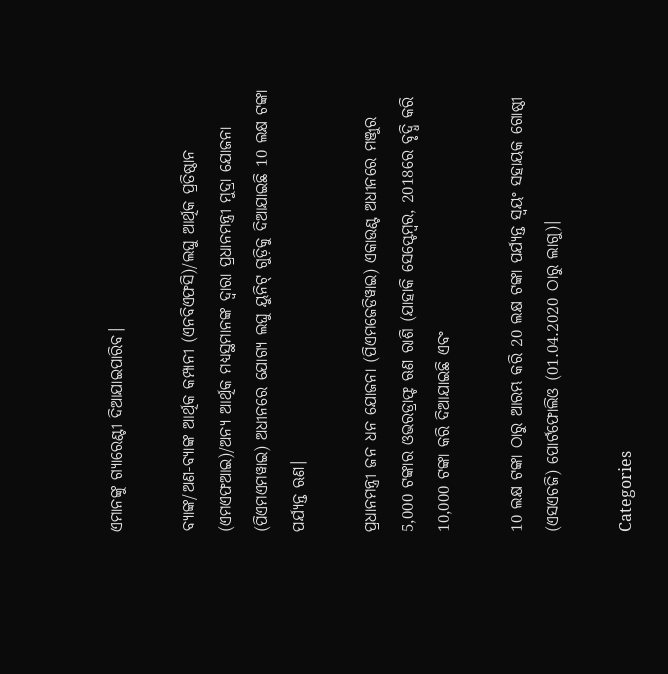ଏମାନଙ୍କୁ ଗ୍ୟାରେଣ୍ଟୀ ଦିଆଯାଇପାରିବ।

ବ୍ୟାଙ୍କ/ଅଣ-ବ୍ୟାଙ୍କ ଆର୍ଥିକ କମ୍ପାନୀ (ଏନବିଏଫସି)/ଲଘୁ ଆର୍ଥିକ ପ୍ରତିଷ୍ଠାନ (ଏମଏଫଆଇ)/ଅନ୍ୟ ଆର୍ଥିକ ମଧ୍ୟସ୍ଥମାନଙ୍କ ଦ୍ୱାରା ପ୍ରଧାନମନ୍ତ୍ରୀ ମୁଦ୍ରା ଯୋଜନା (ପିଏମଏମୱାଇ) ଅଧୀନରେ ଯୋଗ୍ୟ ଲଘୁ ୟୁନିଟ୍‌ ଗୁଡ଼ିକୁ ଦିଆଯାଇଛି 10 ଲକ୍ଷ ଟଙ୍କା ପର୍ଯ୍ୟନ୍ତ ଋଣ।

ପ୍ରଧାନମନ୍ତ୍ରୀ ଜନ ଧନ ଯୋଜନା (ପିଏମଜେଡିୱାଇ) ଏକାଉଣ୍ଟ ଅଧୀନରେ ମଞ୍ଜୁର 5,000 ଟଙ୍କାର ଓଭରଡ୍ରାଫ୍ଟ ଋଣ ରାଶି (ଯାହାକି ସେପ୍ଟେମ୍ବର, 2018ରେ ବୃଦ୍ଧି କରି 10,000 ଟଙ୍କା କରି ଦିଆଯାଇଛି ଏବଂ

10 ଲକ୍ଷ ଟଙ୍କା ଠାରୁ ଆରମ୍ଭ କରି 20 ଲକ୍ଷ ଟଙ୍କା ପର୍ଯ୍ୟନ୍ତ ସ୍ୱୟଂ ସହାୟକ ଗୋଷ୍ଠୀ (ଏସଏଚଜି) ପୋର୍ଟଫୋଲିଓ (01.04.2020 ଠାରୁ ଲାଗୁ)।

Categories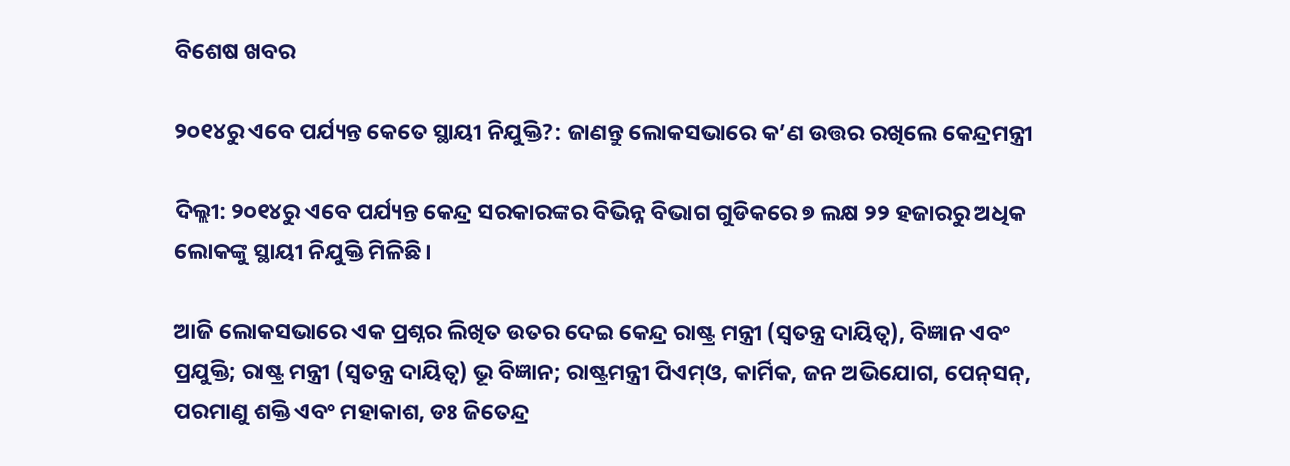ବିଶେଷ ଖବର

୨୦୧୪ରୁ ଏବେ ପର୍ଯ୍ୟନ୍ତ କେତେ ସ୍ଥାୟୀ ନିଯୁକ୍ତି?: ଜାଣନ୍ତୁ ଲୋକସଭାରେ କ’ଣ ଉତ୍ତର ରଖିଲେ କେନ୍ଦ୍ରମନ୍ତ୍ରୀ

ଦିଲ୍ଲୀ: ୨୦୧୪ରୁ ଏବେ ପର୍ଯ୍ୟନ୍ତ କେନ୍ଦ୍ର ସରକାରଙ୍କର ବିଭିନ୍ନ ବିଭାଗ ଗୁଡିକରେ ୭ ଲକ୍ଷ ୨୨ ହଜାରରୁ ଅଧିକ ଲୋକଙ୍କୁ ସ୍ଥାୟୀ ନିଯୁକ୍ତି ମିଳିଛି।

ଆଜି ଲୋକସଭାରେ ଏକ ପ୍ରଶ୍ନର ଲିଖିତ ଉତର ଦେଇ କେନ୍ଦ୍ର ରାଷ୍ଟ୍ର ମନ୍ତ୍ରୀ (ସ୍ୱତନ୍ତ୍ର ଦାୟିତ୍ୱ), ବିଜ୍ଞାନ ଏବଂ ପ୍ରଯୁକ୍ତି; ରାଷ୍ଟ୍ର ମନ୍ତ୍ରୀ (ସ୍ୱତନ୍ତ୍ର ଦାୟିତ୍ୱ) ଭୂ ବିଜ୍ଞାନ; ରାଷ୍ଟ୍ରମନ୍ତ୍ରୀ ପିଏମ୍‌ଓ, କାର୍ମିକ, ଜନ ଅଭିଯୋଗ, ପେନ୍‌ସନ୍‌, ପରମାଣୁ ଶକ୍ତି ଏବଂ ମହାକାଶ, ଡଃ ଜିତେନ୍ଦ୍ର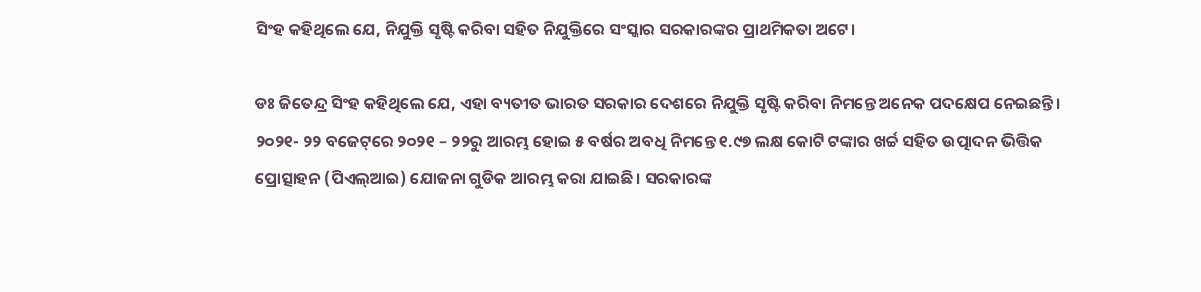ସିଂହ କହିଥିଲେ ଯେ, ନିଯୁକ୍ତି ସୃଷ୍ଟି କରିବା ସହିତ ନିଯୁକ୍ତିରେ ସଂସ୍କାର ସରକାରଙ୍କର ପ୍ରାଥମିକତା ଅଟେ।

ଡଃ ଜିତେନ୍ଦ୍ର ସିଂହ କହିଥିଲେ ଯେ, ଏହା ବ୍ୟତୀତ ଭାରତ ସରକାର ଦେଶରେ ନିଯୁକ୍ତି ସୃଷ୍ଟି କରିବା ନିମନ୍ତେ ଅନେକ ପଦକ୍ଷେପ ନେଇଛନ୍ତି। ୨୦୨୧- ୨୨ ବଜେଟ୍‌ରେ ୨୦୨୧ – ୨୨ରୁ ଆରମ୍ଭ ହୋଇ ୫ ବର୍ଷର ଅବଧି ନିମନ୍ତେ ୧.୯୭ ଲକ୍ଷ କୋଟି ଟଙ୍କାର ଖର୍ଚ୍ଚ ସହିତ ଉତ୍ପାଦନ ଭିତ୍ତିକ ପ୍ରୋତ୍ସାହନ (ପିଏଲ୍‌ଆଇ) ଯୋଜନା ଗୁଡିକ ଆରମ୍ଭ କରା ଯାଇଛି। ସରକାରଙ୍କ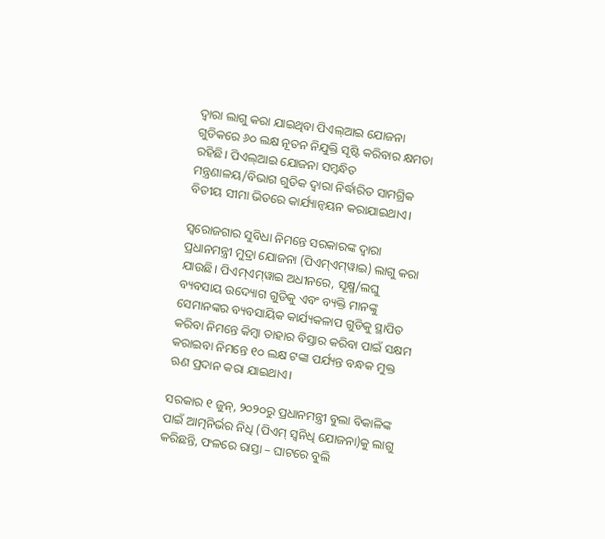ଦ୍ୱାରା ଲାଗୁ କରା ଯାଇଥିବା ପିଏଲ୍‌ଆଇ ଯୋଜନା ଗୁଡିକରେ ୬୦ ଲକ୍ଷ ନୂତନ ନିଯୁକ୍ତି ସୃଷ୍ଟି କରିବାର କ୍ଷମତା ରହିଛି। ପିଏଲ୍‌ଆଇ ଯୋଜନା ସମ୍ବନ୍ଧିତ ମନ୍ତ୍ରଣାଳୟ/ବିଭାଗ ଗୁଡିକ ଦ୍ୱାରା ନିର୍ଦ୍ଧାରିତ ସାମଗ୍ରିକ ବିତୀୟ ସୀମା ଭିତରେ କାର୍ଯ୍ୟାନ୍ୱୟନ କରାଯାଇଥାଏ।

ସ୍ୱରୋଜଗାର ସୁବିଧା ନିମନ୍ତେ ସରକାରଙ୍କ ଦ୍ୱାରା ପ୍ରଧାନମନ୍ତ୍ରୀ ମୁଦ୍ରା ଯୋଜନା (ପିଏମ୍‌ଏମ୍‌ୱାଇ) ଲାଗୁ କରା ଯାଉଛି। ପିଏମ୍‌ଏମ୍‌ୱାଇ ଅଧୀନରେ, ସୂକ୍ଷ୍ମ/ଲଘୁ ବ୍ୟବସାୟ ଉଦ୍ୟୋଗ ଗୁଡିକୁ ଏବଂ ବ୍ୟକ୍ତି ମାନଙ୍କୁ ସେମାନଙ୍କର ବ୍ୟବସାୟିକ କାର୍ଯ୍ୟକଳାପ ଗୁଡିକୁ ସ୍ଥାପିତ କରିବା ନିମନ୍ତେ କିମ୍ବା ତାହାର ବିସ୍ତାର କରିବା ପାଇଁ ସକ୍ଷମ କରାଇବା ନିମନ୍ତେ ୧୦ ଲକ୍ଷ ଟଙ୍କା ପର୍ଯ୍ୟନ୍ତ ବନ୍ଧକ ମୁକ୍ତ ଋଣ ପ୍ରଦାନ କରା ଯାଇଥାଏ।

ସରକାର ୧ ଜୁନ୍‌, ୨୦୨୦ରୁ ପ୍ରଧାନମନ୍ତ୍ରୀ ବୁଲା ବିକାଳିଙ୍କ ପାଇଁ ଆତ୍ମନିର୍ଭର ନିଧି (ପିଏମ୍ ସ୍ୱନିଧି ଯୋଜନା)କୁ ଲାଗୁ କରିଛନ୍ତି, ଫଳରେ ରାସ୍ତା – ଘାଟରେ ବୁଲି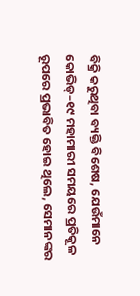ବିକ୍ରି କରୁଥିବା ବ୍ୟକ୍ତି ବିଶେଷ, ଯେଉଁମାନେ କୋଭିଡ୍–୧୯ ମହାମାରୀ ସମୟରେ ପ୍ରତିକୂଳ ରୂପରେ ପ୍ରଭାବିତ ହୋଇ ଥିଲେ, ସେମାନଙ୍କର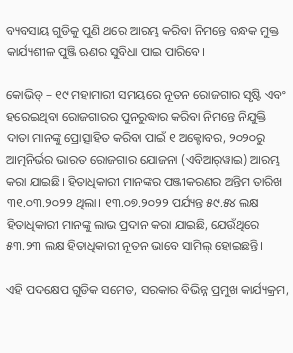ବ୍ୟବସାୟ ଗୁଡିକୁ ପୁଣି ଥରେ ଆରମ୍ଭ କରିବା ନିମନ୍ତେ ବନ୍ଧକ ମୁକ୍ତ କାର୍ଯ୍ୟଶୀଳ ପୁଞ୍ଜି ଋଣର ସୁବିଧା ପାଇ ପାରିବେ।

କୋଭିଡ୍ – ୧୯ ମହାମାରୀ ସମୟରେ ନୂତନ ରୋଜଗାର ସୃଷ୍ଟି ଏବଂ ହରେଇଥିବା ରୋଜଗାରର ପୁନରୁଦ୍ଧାର କରିବା ନିମନ୍ତେ ନିଯୁକ୍ତି ଦାତା ମାନଙ୍କୁ ପ୍ରୋତ୍ସାହିତ କରିବା ପାଇଁ ୧ ଅକ୍ଟୋବର, ୨୦୨୦ରୁ ଆତ୍ମନିର୍ଭର ଭାରତ ରୋଜଗାର ଯୋଜନା (ଏବିଆର୍‌ୱାଇ) ଆରମ୍ଭ କରା ଯାଇଛି। ହିତାଧିକାରୀ ମାନଙ୍କର ପଞ୍ଜୀକରଣର ଅନ୍ତିମ ତାରିଖ ୩୧.୦୩.୨୦୨୨ ଥିଲା। ୧୩.୦୭.୨୦୨୨ ପର୍ଯ୍ୟନ୍ତ ୫୯.୫୪ ଲକ୍ଷ ହିତାଧିକାରୀ ମାନଙ୍କୁ ଲାଭ ପ୍ରଦାନ କରା ଯାଇଛି, ଯେଉଁଥିରେ ୫୩.୨୩ ଲକ୍ଷ ହିତାଧିକାରୀ ନୂତନ ଭାବେ ସାମିଲ୍ ହୋଇଛନ୍ତି।

ଏହି ପଦକ୍ଷେପ ଗୁଡିକ ସମେତ, ସରକାର ବିଭିନ୍ନ ପ୍ରମୁଖ କାର୍ଯ୍ୟକ୍ରମ,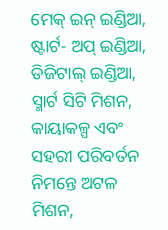ମେକ୍ ଇନ୍ ଇଣ୍ଡିଆ, ଷ୍ଟାର୍ଟ- ଅପ୍ ଇଣ୍ଡିଆ, ଡିଜିଟାଲ୍ ଇଣ୍ଡିଆ, ସ୍ମାର୍ଟ ସିଟି ମିଶନ, କାୟାକଳ୍ପ ଏବଂ ସହରୀ ପରିବର୍ତନ ନିମନ୍ତେ ଅଟଳ ମିଶନ,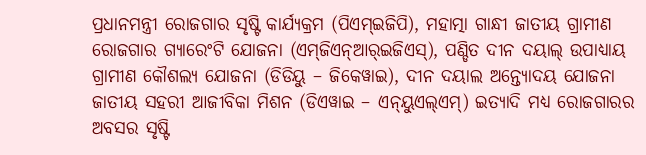ପ୍ରଧାନମନ୍ତ୍ରୀ ରୋଜଗାର ସୃଷ୍ଟି କାର୍ଯ୍ୟକ୍ରମ (ପିଏମ୍‌ଇଜିପି), ମହାତ୍ମା ଗାନ୍ଧୀ ଜାତୀୟ ଗ୍ରାମୀଣ ରୋଜଗାର ଗ୍ୟାରେଂଟି ଯୋଜନା (ଏମ୍‌ଜିଏନ୍‌ଆର୍‌ଇଜିଏସ୍‌), ପଣ୍ଡିତ ଦୀନ ଦୟାଲ୍ ଉପାଧ୍ୟାୟ ଗ୍ରାମୀଣ କୌଶଲ୍ୟ ଯୋଜନା (ଡିଡିୟୁ – ଜିକେୱାଇ), ଦୀନ ଦୟାଲ ଅନ୍ତ୍ୟୋଦୟ ଯୋଜନା ଜାତୀୟ ସହରୀ ଆଜୀବିକା ମିଶନ (ଡିଏୱାଇ – ଏନ୍‌ୟୁଏଲ୍‌ଏମ୍‌) ଇତ୍ୟାଦି ମଧ୍ୟ ରୋଜଗାରର ଅବସର ସୃଷ୍ଟି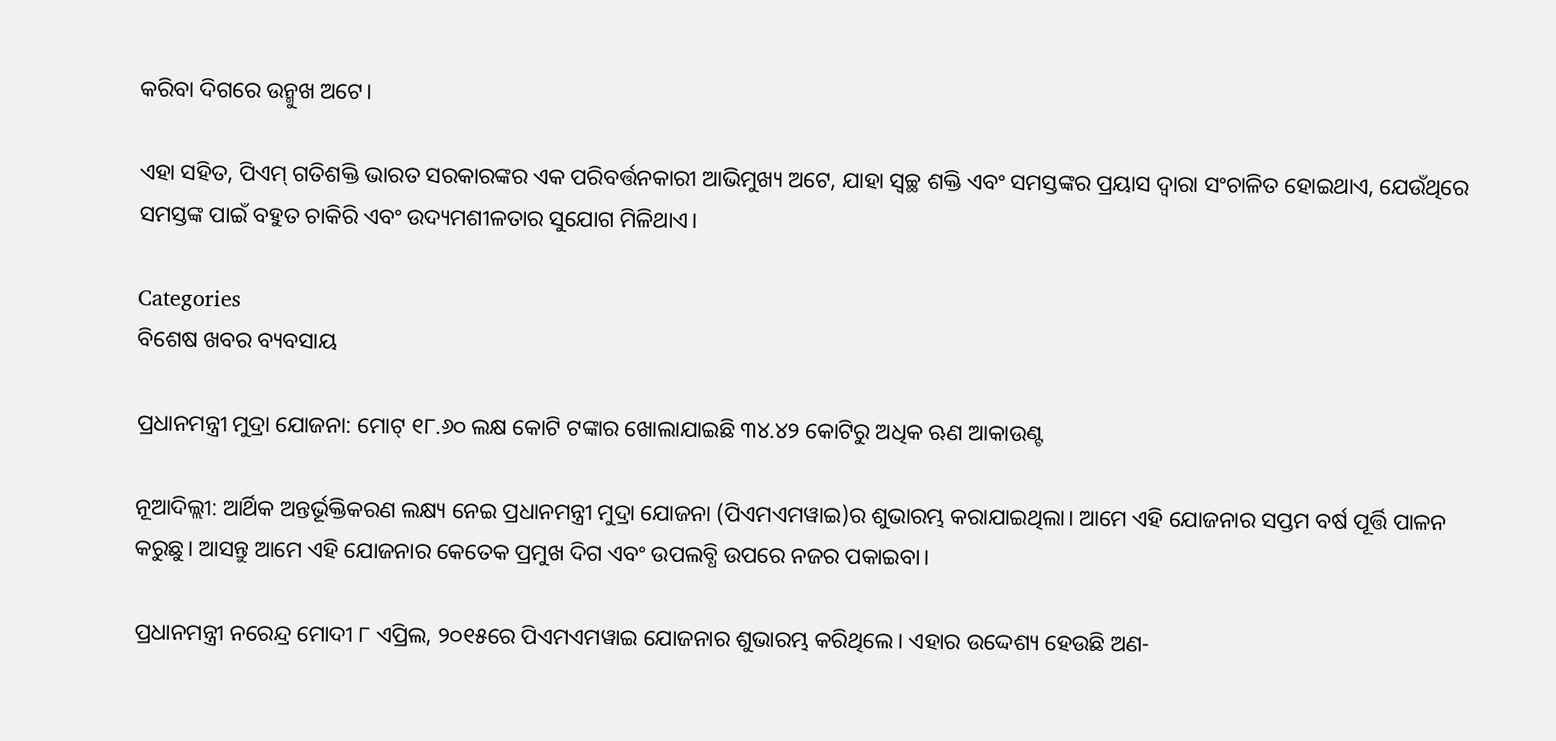କରିବା ଦିଗରେ ଉନ୍ମୁଖ ଅଟେ।

ଏହା ସହିତ, ପିଏମ୍ ଗତିଶକ୍ତି ଭାରତ ସରକାରଙ୍କର ଏକ ପରିବର୍ତ୍ତନକାରୀ ଆଭିମୁଖ୍ୟ ଅଟେ, ଯାହା ସ୍ୱଚ୍ଛ ଶକ୍ତି ଏବଂ ସମସ୍ତଙ୍କର ପ୍ରୟାସ ଦ୍ୱାରା ସଂଚାଳିତ ହୋଇଥାଏ, ଯେଉଁଥିରେ ସମସ୍ତଙ୍କ ପାଇଁ ବହୁତ ଚାକିରି ଏବଂ ଉଦ୍ୟମଶୀଳତାର ସୁଯୋଗ ମିଳିଥାଏ।

Categories
ବିଶେଷ ଖବର ବ୍ୟବସାୟ

ପ୍ରଧାନମନ୍ତ୍ରୀ ମୁଦ୍ରା ଯୋଜନା: ମୋଟ୍‌ ୧୮.୬୦ ଲକ୍ଷ କୋଟି ଟଙ୍କାର ଖୋଲାଯାଇଛି ୩୪.୪୨ କୋଟିରୁ ଅଧିକ ଋଣ ଆକାଉଣ୍ଟ

ନୂଆଦିଲ୍ଲୀ: ଆର୍ଥିକ ଅନ୍ତର୍ଭୂକ୍ତିକରଣ ଲକ୍ଷ୍ୟ ନେଇ ପ୍ରଧାନମନ୍ତ୍ରୀ ମୁଦ୍ରା ଯୋଜନା (ପିଏମଏମୱାଇ)ର ଶୁଭାରମ୍ଭ କରାଯାଇଥିଲା। ଆମେ ଏହି ଯୋଜନାର ସପ୍ତମ ବର୍ଷ ପୂର୍ତ୍ତି ପାଳନ କରୁଛୁ। ଆସନ୍ତୁ ଆମେ ଏହି ଯୋଜନାର କେତେକ ପ୍ରମୁଖ ଦିଗ ଏବଂ ଉପଲବ୍ଧି ଉପରେ ନଜର ପକାଇବା।

ପ୍ରଧାନମନ୍ତ୍ରୀ ନରେନ୍ଦ୍ର ମୋଦୀ ୮ ଏପ୍ରିଲ, ୨୦୧୫ରେ ପିଏମଏମୱାଇ ଯୋଜନାର ଶୁଭାରମ୍ଭ କରିଥିଲେ। ଏହାର ଉଦ୍ଦେଶ୍ୟ ହେଉଛି ଅଣ-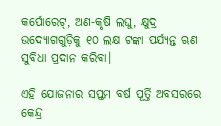କର୍ପୋରେଟ୍‌, ଅଣ-କୃଷି ଲଘୁ, କ୍ଷୁଦ୍ର ଉଦ୍ୟୋଗଗୁଡ଼ିକୁ ୧୦ ଲକ୍ଷ ଟଙ୍କା ପର୍ଯ୍ୟନ୍ତ ଋଣ ସୁବିଧା ପ୍ରଦାନ କରିବା।

ଏହି ଯୋଜନାର ସପ୍ତମ ବର୍ଷ ପୂର୍ତ୍ତି ଅବସରରେ କେନ୍ଦ୍ର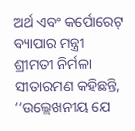ଅର୍ଥ ଏବଂ କର୍ପୋରେଟ୍‌ ବ୍ୟାପାର ମନ୍ତ୍ରୀ ଶ୍ରୀମତୀ ନିର୍ମଳା ସୀତାରମଣ କହିଛନ୍ତି, ‘‘ଉଲ୍ଲେଖନୀୟ ଯେ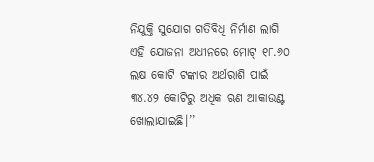ନିଯୁକ୍ତି ସୁଯୋଗ ଗତିବିଧି ନିର୍ମାଣ ଲାଗି ଏହି ଯୋଜନା ଅଧୀନରେ ମୋଟ୍ ୧୮.୬୦ ଲକ୍ଷ କୋଟି ଟଙ୍କାର ଅର୍ଥରାଶି ପାଇଁ ୩୪.୪୨ କୋଟିରୁ ଅଧିକ ଋଣ ଆକାଉଣ୍ଟ ଖୋଲାଯାଇଛି।’’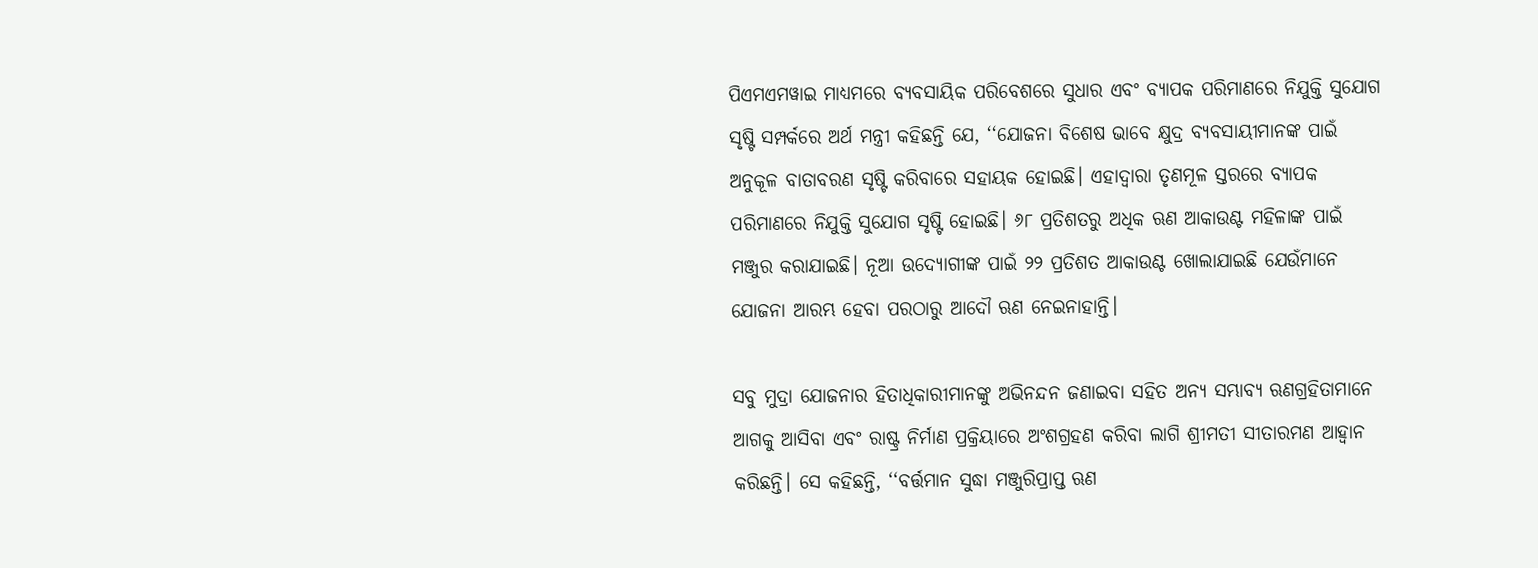ପିଏମଏମୱାଇ ମାଧ୍ୟମରେ ବ୍ୟବସାୟିକ ପରିବେଶରେ ସୁଧାର ଏବଂ ବ୍ୟାପକ ପରିମାଣରେ ନିଯୁକ୍ତି ସୁଯୋଗ ସୃଷ୍ଟି ସମ୍ପର୍କରେ ଅର୍ଥ ମନ୍ତ୍ରୀ କହିଛନ୍ତି ଯେ, ‘‘ଯୋଜନା ବିଶେଷ ଭାବେ କ୍ଷୁଦ୍ର ବ୍ୟବସାୟୀମାନଙ୍କ ପାଇଁ ଅନୁକୂଳ ବାତାବରଣ ସୃଷ୍ଟି କରିବାରେ ସହାୟକ ହୋଇଛି। ଏହାଦ୍ବାରା ତୃଣମୂଳ ସ୍ତରରେ ବ୍ୟାପକ ପରିମାଣରେ ନିଯୁକ୍ତି ସୁଯୋଗ ସୃଷ୍ଟି ହୋଇଛି। ୬୮ ପ୍ରତିଶତରୁ ଅଧିକ ଋଣ ଆକାଉଣ୍ଟ ମହିଳାଙ୍କ ପାଇଁ ମଞ୍ଜୁର କରାଯାଇଛି। ନୂଆ ଉଦ୍ୟୋଗୀଙ୍କ ପାଇଁ ୨୨ ପ୍ରତିଶତ ଆକାଉଣ୍ଟ ଖୋଲାଯାଇଛି ଯେଉଁମାନେ ଯୋଜନା ଆରମ୍ଭ ହେବା ପରଠାରୁ ଆଦୌ ଋଣ ନେଇନାହାନ୍ତି।

ସବୁ ମୁଦ୍ରା ଯୋଜନାର ହିତାଧିକାରୀମାନଙ୍କୁ ଅଭିନନ୍ଦନ ଜଣାଇବା ସହିତ ଅନ୍ୟ ସମ୍ଭାବ୍ୟ ଋଣଗ୍ରହିତାମାନେ ଆଗକୁ ଆସିବା ଏବଂ ରାଷ୍ଟ୍ର ନିର୍ମାଣ ପ୍ରକ୍ରିୟାରେ ଅଂଶଗ୍ରହଣ କରିବା ଲାଗି ଶ୍ରୀମତୀ ସୀତାରମଣ ଆହ୍ବାନ କରିଛନ୍ତି। ସେ କହିଛନ୍ତି, ‘‘ବର୍ତ୍ତମାନ ସୁଦ୍ଧା ମଞ୍ଜୁରିପ୍ରାପ୍ତ ଋଣ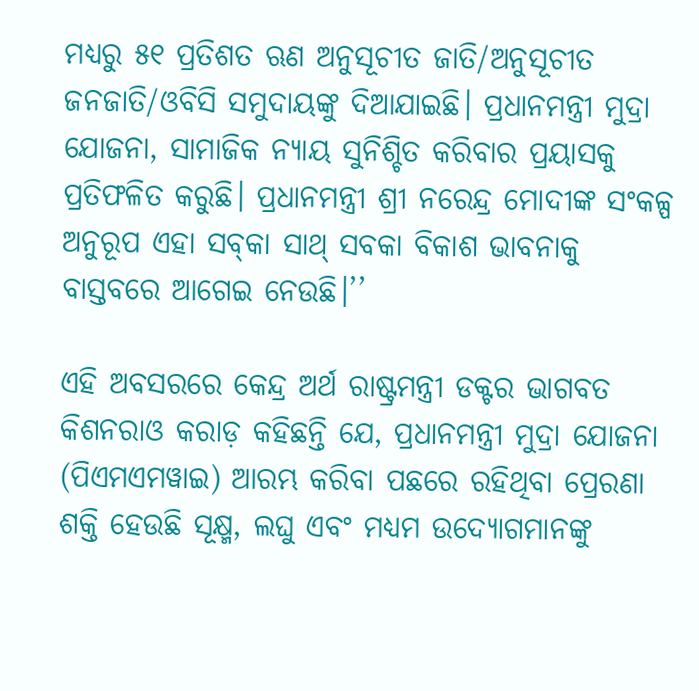ମଧ୍ୟରୁ ୫୧ ପ୍ରତିଶତ ଋଣ ଅନୁସୂଚୀତ ଜାତି/ଅନୁସୂଚୀତ ଜନଜାତି/ଓବିସି ସମୁଦାୟଙ୍କୁ ଦିଆଯାଇଛି। ପ୍ରଧାନମନ୍ତ୍ରୀ ମୁଦ୍ରା ଯୋଜନା, ସାମାଜିକ ନ୍ୟାୟ ସୁନିଶ୍ଚିତ କରିବାର ପ୍ରୟାସକୁ ପ୍ରତିଫଳିତ କରୁଛି। ପ୍ରଧାନମନ୍ତ୍ରୀ ଶ୍ରୀ ନରେନ୍ଦ୍ର ମୋଦୀଙ୍କ ସଂକଳ୍ପ ଅନୁରୂପ ଏହା ସବ୍‌କା ସାଥ୍‌ ସବକା ବିକାଶ ଭାବନାକୁ ବାସ୍ତବରେ ଆଗେଇ ନେଉଛି।’’

ଏହି ଅବସରରେ କେନ୍ଦ୍ର ଅର୍ଥ ରାଷ୍ଟ୍ରମନ୍ତ୍ରୀ ଡକ୍ଟର ଭାଗବତ କିଶନରାଓ କରାଡ଼ କହିଛନ୍ତି ଯେ, ପ୍ରଧାନମନ୍ତ୍ରୀ ମୁଦ୍ରା ଯୋଜନା (ପିଏମଏମୱାଇ) ଆରମ୍ଭ କରିବା ପଛରେ ରହିଥିବା ପ୍ରେରଣା ଶକ୍ତି ହେଉଛି ସୂକ୍ଷ୍ମ, ଲଘୁ ଏବଂ ମଧ୍ୟମ ଉଦ୍ୟୋଗମାନଙ୍କୁ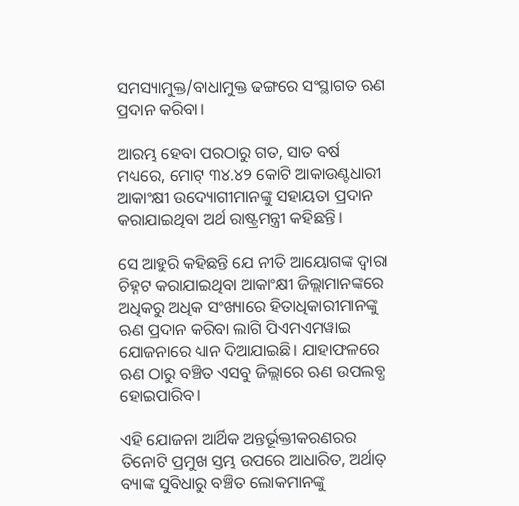ସମସ୍ୟାମୁକ୍ତ/ବାଧାମୁକ୍ତ ଢଙ୍ଗରେ ସଂସ୍ଥାଗତ ଋଣ ପ୍ରଦାନ କରିବା।

ଆରମ୍ଭ ହେବା ପରଠାରୁ ଗତ, ସାତ ବର୍ଷ ମଧ୍ୟରେ, ମୋଟ୍‌ ୩୪.୪୨ କୋଟି ଆକାଉଣ୍ଟଧାରୀ ଆକାଂକ୍ଷୀ ଉଦ୍ୟୋଗୀମାନଙ୍କୁ ସହାୟତା ପ୍ରଦାନ କରାଯାଇଥିବା ଅର୍ଥ ରାଷ୍ଟ୍ରମନ୍ତ୍ରୀ କହିଛନ୍ତି।

ସେ ଆହୁରି କହିଛନ୍ତି ଯେ ନୀତି ଆୟୋଗଙ୍କ ଦ୍ବାରା ଚିହ୍ନଟ କରାଯାଇଥିବା ଆକାଂକ୍ଷୀ ଜିଲ୍ଲାମାନଙ୍କରେ ଅଧିକରୁ ଅଧିକ ସଂଖ୍ୟାରେ ହିତାଧିକାରୀମାନଙ୍କୁ ଋଣ ପ୍ରଦାନ କରିବା ଲାଗି ପିଏମଏମୱାଇ ଯୋଜନାରେ ଧ୍ୟାନ ଦିଆଯାଇଛି। ଯାହାଫଳରେ ଋଣ ଠାରୁ ବଞ୍ଚିତ ଏସବୁ ଜିଲ୍ଲାରେ ଋଣ ଉପଲବ୍ଧ ହୋଇପାରିବ।

ଏହି ଯୋଜନା ଆର୍ଥିକ ଅନ୍ତର୍ଭୂକ୍ତୀକରଣରର ତିନୋଟି ପ୍ରମୁଖ ସ୍ତମ୍ଭ ଉପରେ ଆଧାରିତ, ଅର୍ଥାତ୍‌ ବ୍ୟାଙ୍କ ସୁବିଧାରୁ ବଞ୍ଚିତ ଲୋକମାନଙ୍କୁ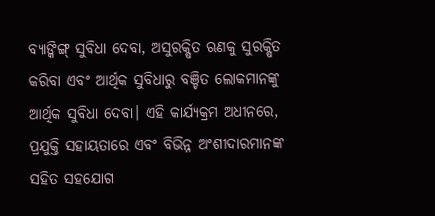ବ୍ୟାଙ୍କିଙ୍ଗ୍‌ ସୁବିଧା ଦେବା, ଅସୁରକ୍ଷିତ ଋଣକୁ ସୁରକ୍ଷିତ କରିବା ଏବଂ ଆର୍ଥିକ ସୁବିଧାରୁ ବଞ୍ଚିତ ଲୋକମାନଙ୍କୁ ଆର୍ଥିକ ସୁବିଧା ଦେବା। ଏହି କାର୍ଯ୍ୟକ୍ରମ ଅଧୀନରେ, ପ୍ରଯୁକ୍ତି ସହାୟତାରେ ଏବଂ ବିଭିନ୍ନ ଅଂଶୀଦାରମାନଙ୍କ ସହିତ ସହଯୋଗ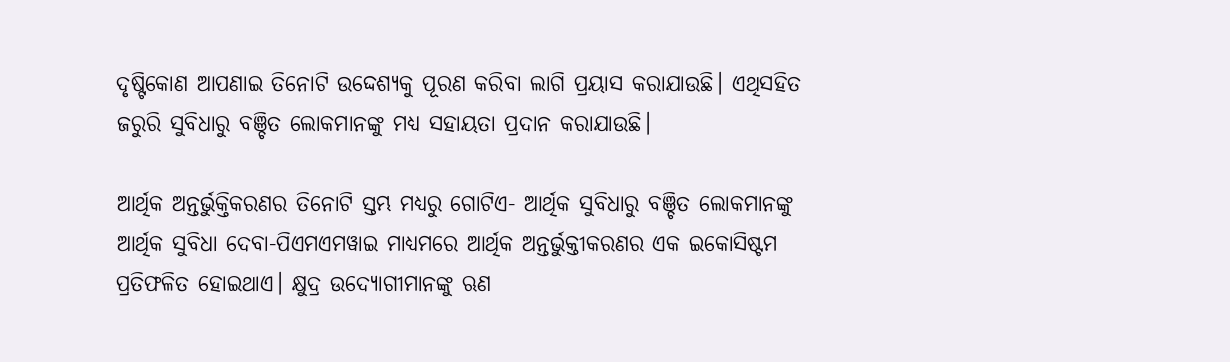ଦୃଷ୍ଟିକୋଣ ଆପଣାଇ ତିନୋଟି ଉଦ୍ଦେଶ୍ୟକୁ ପୂରଣ କରିବା ଲାଗି ପ୍ରୟାସ କରାଯାଉଛି। ଏଥିସହିତ ଜରୁରି ସୁବିଧାରୁ ବଞ୍ଚିତ ଲୋକମାନଙ୍କୁ ମଧ୍ୟ ସହାୟତା ପ୍ରଦାନ କରାଯାଉଛି।

ଆର୍ଥିକ ଅନ୍ତର୍ଭୁକ୍ତିକରଣର ତିନୋଟି ସ୍ତମ୍ଭ ମଧ୍ୟରୁ ଗୋଟିଏ- ଆର୍ଥିକ ସୁବିଧାରୁ ବଞ୍ଚିତ ଲୋକମାନଙ୍କୁ ଆର୍ଥିକ ସୁବିଧା ଦେବା-ପିଏମଏମୱାଇ ମାଧ୍ୟମରେ ଆର୍ଥିକ ଅନ୍ତର୍ଭୁକ୍ତୀକରଣର ଏକ ଇକୋସିଷ୍ଟମ ପ୍ରତିଫଳିତ ହୋଇଥାଏ। କ୍ଷୁଦ୍ର ଉଦ୍ୟୋଗୀମାନଙ୍କୁ ଋଣ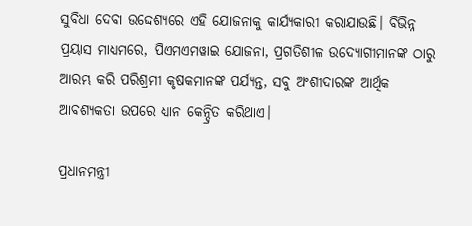ସୁବିଧା ଦେବା ଉଦ୍ଦେଶ୍ୟରେ ଏହି ଯୋଜନାକୁ କାର୍ଯ୍ୟକାରୀ କରାଯାଉଛି। ବିଭିନ୍ନ ପ୍ରୟାସ ମାଧ୍ୟମରେ, ପିଏମଏମୱାଇ ଯୋଜନା, ପ୍ରଗତିଶୀଳ ଉଦ୍ୟୋଗୀମାନଙ୍କ ଠାରୁ ଆରମ୍ଭ କରି ପରିଶ୍ରମୀ କୃଷକମାନଙ୍କ ପର୍ଯ୍ୟନ୍ତ, ସବୁ ଅଂଶୀଦାରଙ୍କ ଆର୍ଥିକ ଆବଶ୍ୟକତା ଉପରେ ଧ୍ୟାନ କେନ୍ଦ୍ରିତ କରିଥାଏ।

ପ୍ରଧାନମନ୍ତ୍ରୀ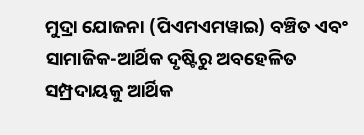ମୁଦ୍ରା ଯୋଜନା (ପିଏମଏମୱାଇ) ବଞ୍ଚିତ ଏବଂ ସାମାଜିକ-ଆର୍ଥିକ ଦୃଷ୍ଟିରୁ ଅବହେଳିତ ସମ୍ପ୍ରଦାୟକୁ ଆର୍ଥିକ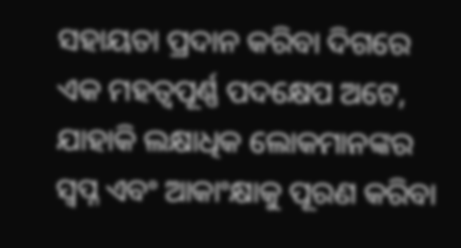ସହାୟତା ପ୍ରଦାନ କରିବା ଦିଗରେ ଏକ ମହତ୍ବପୂର୍ଣ୍ଣ ପଦକ୍ଷେପ ଅଟେ, ଯାହାକି ଲକ୍ଷାଧିକ ଲୋକମାନଙ୍କର ସ୍ବପ୍ନ ଏବଂ ଆକାଂକ୍ଷାକୁ ପୂରଣ କରିବା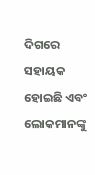ଦିଗରେ ସହାୟକ ହୋଇଛି ଏବଂ ଲୋକମାନଙ୍କୁ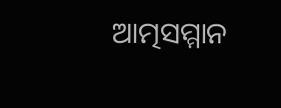ଆତ୍ମସମ୍ମାନ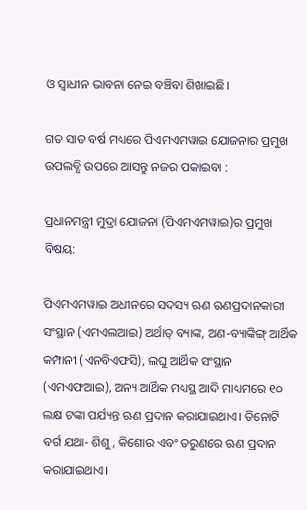ଓ ସ୍ବାଧୀନ ଭାବନା ନେଇ ବଞ୍ଚିବା ଶିଖାଇଛି।

ଗତ ସାତ ବର୍ଷ ମଧ୍ୟରେ ପିଏମଏମୱାଇ ଯୋଜନାର ପ୍ରମୁଖ ଉପଲବ୍ଧି ଉପରେ ଆସନ୍ତୁ ନଜର ପକାଇବା :

ପ୍ରଧାନମନ୍ତ୍ରୀ ମୁଦ୍ରା ଯୋଜନା (ପିଏମଏମୱାଇ)ର ପ୍ରମୁଖ ବିଷୟ:

ପିଏମଏମୱାଇ ଅଧୀନରେ ସଦସ୍ୟ ଋଣ ଋଣପ୍ରଦାନକାରୀ ସଂସ୍ଥାନ (ଏମଏଲଆଇ) ଅର୍ଥାତ୍‌ ବ୍ୟାଙ୍କ, ଅଣ-ବ୍ୟାଙ୍କିଙ୍ଗ୍ ଆର୍ଥିକ କମ୍ପାନୀ (ଏନବିଏଫସି), ଲଘୁ ଆର୍ଥିକ ସଂସ୍ଥାନ (ଏମଏଫଆଇ), ଅନ୍ୟ ଆର୍ଥିକ ମଧ୍ୟସ୍ଥ ଆଦି ମାଧ୍ୟମରେ ୧୦ ଲକ୍ଷ ଟଙ୍କା ପର୍ଯ୍ୟନ୍ତ ଋଣ ପ୍ରଦାନ କରାଯାଇଥାଏ। ତିନୋଟି ବର୍ଗ ଯଥା- ଶିଶୁ, କିଶୋର ଏବଂ ତରୁଣରେ ଋଣ ପ୍ରଦାନ କରାଯାଇଥାଏ।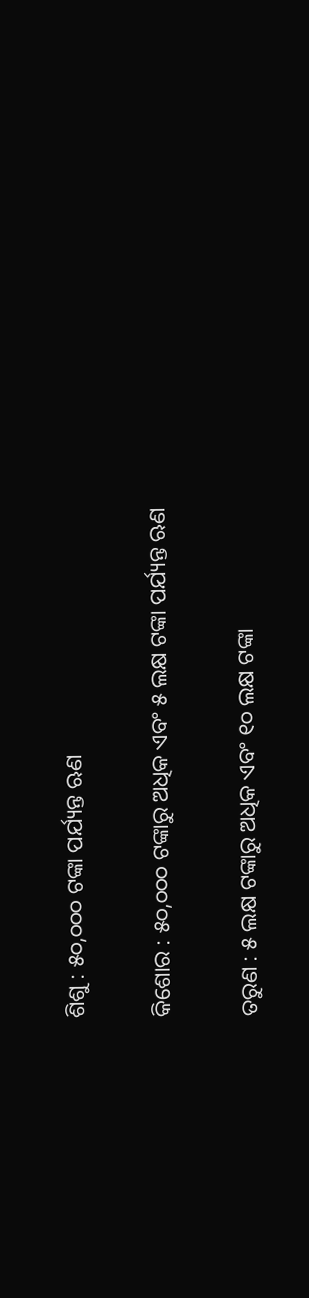ଶିଶୁ : ୫୦,୦୦୦ ଟଙ୍କା ପର୍ଯ୍ୟନ୍ତ ଋଣ

କିଶୋର : ୫୦,୦୦୦ ଟଙ୍କାରୁ ଅଧିକ ଏବଂ ୫ ଲକ୍ଷ ଟଙ୍କା ପର୍ଯ୍ୟନ୍ତ ଋଣ

ତରୁଣ : ୫ ଲକ୍ଷ ଟଙ୍କାରୁ ଅଧିକ ଏବଂ ୧୦ ଲକ୍ଷ ଟଙ୍କା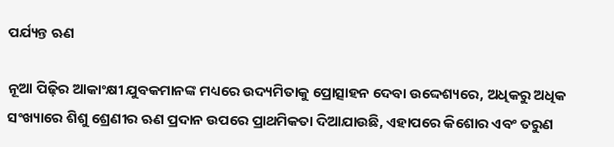ପର୍ଯ୍ୟନ୍ତ ଋଣ

ନୂଆ ପିଢ଼ିର ଆକାଂକ୍ଷୀ ଯୁବକମାନଙ୍କ ମଧ୍ୟରେ ଉଦ୍ୟମିତାକୁ ପ୍ରୋତ୍ସାହନ ଦେବା ଉଦ୍ଦେଶ୍ୟରେ, ଅଧିକରୁ ଅଧିକ ସଂଖ୍ୟାରେ ଶିଶୁ ଶ୍ରେଣୀର ଋଣ ପ୍ରଦାନ ଉପରେ ପ୍ରାଥମିକତା ଦିଆଯାଉଛି, ଏହାପରେ କିଶୋର ଏବଂ ତରୁଣ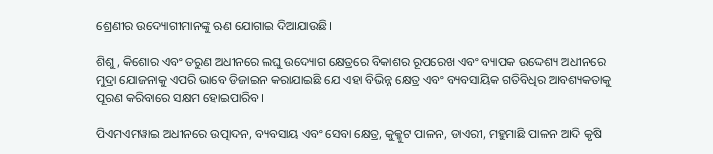ଶ୍ରେଣୀର ଉଦ୍ୟୋଗୀମାନଙ୍କୁ ଋଣ ଯୋଗାଇ ଦିଆଯାଉଛି।

ଶିଶୁ, କିଶୋର ଏବଂ ତରୁଣ ଅଧୀନରେ ଲଘୁ ଉଦ୍ୟୋଗ କ୍ଷେତ୍ରରେ ବିକାଶର ରୂପରେଖ ଏବଂ ବ୍ୟାପକ ଉଦ୍ଦେଶ୍ୟ ଅଧୀନରେ ମୁଦ୍ରା ଯୋଜନାକୁ ଏପରି ଭାବେ ଡିଜାଇନ କରାଯାଇଛି ଯେ ଏହା ବିଭିନ୍ନ କ୍ଷେତ୍ର ଏବଂ ବ୍ୟବସାୟିକ ଗତିବିଧିର ଆବଶ୍ୟକତାକୁ ପୂରଣ କରିବାରେ ସକ୍ଷମ ହୋଇପାରିବ।

ପିଏମଏମୱାଇ ଅଧୀନରେ ଉତ୍ପାଦନ, ବ୍ୟବସାୟ ଏବଂ ସେବା କ୍ଷେତ୍ର, କୁକ୍କୁଟ ପାଳନ, ଡାଏରୀ, ମହୁମାଛି ପାଳନ ଆଦି କୃଷି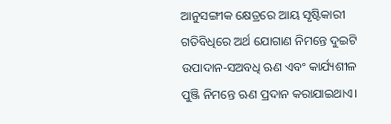ଆନୁସଙ୍ଗୀକ କ୍ଷେତ୍ରରେ ଆୟ ସୃଷ୍ଟିକାରୀ ଗତିବିଧିରେ ଅର୍ଥ ଯୋଗାଣ ନିମନ୍ତେ ଦୁଇଟି ଉପାଦାନ-ସଅବଧି ଋଣ ଏବଂ କାର୍ଯ୍ୟଶୀଳ ପୁଞ୍ଜି ନିମନ୍ତେ ଋଣ ପ୍ରଦାନ କରାଯାଇଥାଏ।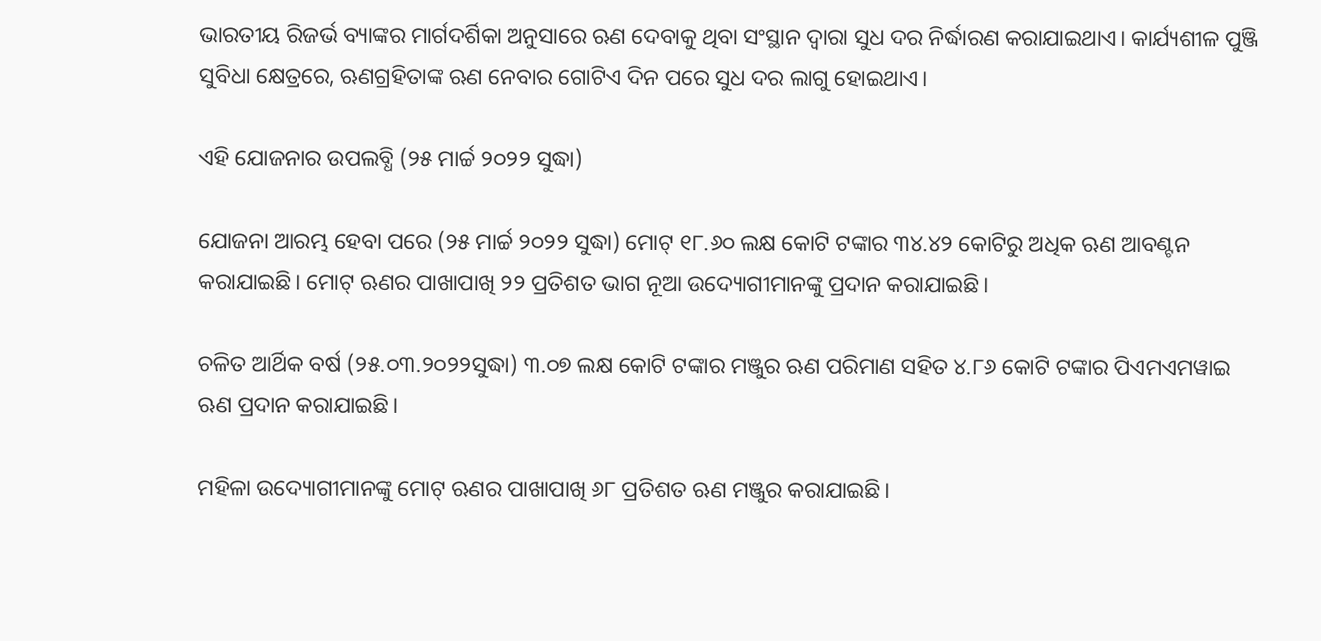ଭାରତୀୟ ରିଜର୍ଭ ବ୍ୟାଙ୍କର ମାର୍ଗଦର୍ଶିକା ଅନୁସାରେ ଋଣ ଦେବାକୁ ଥିବା ସଂସ୍ଥାନ ଦ୍ବାରା ସୁଧ ଦର ନିର୍ଦ୍ଧାରଣ କରାଯାଇଥାଏ। କାର୍ଯ୍ୟଶୀଳ ପୁଞ୍ଜି ସୁବିଧା କ୍ଷେତ୍ରରେ, ଋଣଗ୍ରହିତାଙ୍କ ଋଣ ନେବାର ଗୋଟିଏ ଦିନ ପରେ ସୁଧ ଦର ଲାଗୁ ହୋଇଥାଏ।

ଏହି ଯୋଜନାର ଉପଲବ୍ଧି (୨୫ ମାର୍ଚ୍ଚ ୨୦୨୨ ସୁଦ୍ଧା)

ଯୋଜନା ଆରମ୍ଭ ହେବା ପରେ (୨୫ ମାର୍ଚ୍ଚ ୨୦୨୨ ସୁଦ୍ଧା) ମୋଟ୍‌ ୧୮.୬୦ ଲକ୍ଷ କୋଟି ଟଙ୍କାର ୩୪.୪୨ କୋଟିରୁ ଅଧିକ ଋଣ ଆବଣ୍ଟନ କରାଯାଇଛି। ମୋଟ୍‌ ଋଣର ପାଖାପାଖି ୨୨ ପ୍ରତିଶତ ଭାଗ ନୂଆ ଉଦ୍ୟୋଗୀମାନଙ୍କୁ ପ୍ରଦାନ କରାଯାଇଛି।

ଚଳିତ ଆର୍ଥିକ ବର୍ଷ (୨୫.୦୩.୨୦୨୨ସୁଦ୍ଧା) ୩.୦୭ ଲକ୍ଷ କୋଟି ଟଙ୍କାର ମଞ୍ଜୁର ଋଣ ପରିମାଣ ସହିତ ୪.୮୬ କୋଟି ଟଙ୍କାର ପିଏମଏମୱାଇ ଋଣ ପ୍ରଦାନ କରାଯାଇଛି।

ମହିଳା ଉଦ୍ୟୋଗୀମାନଙ୍କୁ ମୋଟ୍‌ ଋଣର ପାଖାପାଖି ୬୮ ପ୍ରତିଶତ ଋଣ ମଞ୍ଜୁର କରାଯାଇଛି।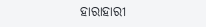ହାରାହାରୀ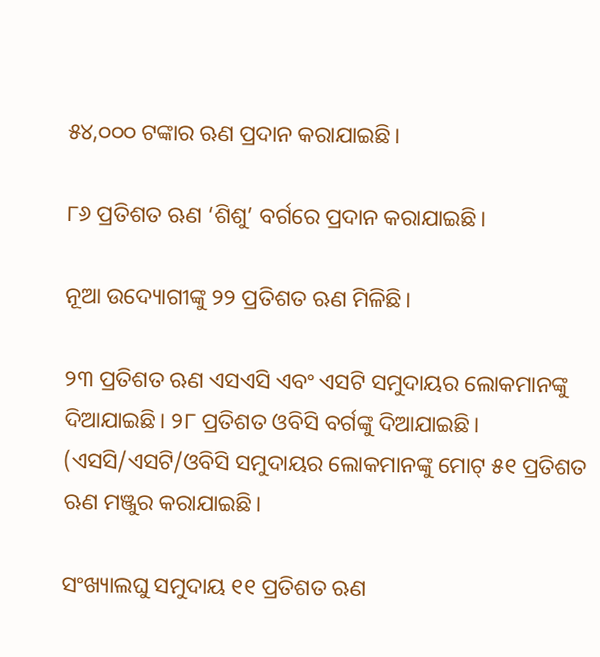୫୪,୦୦୦ ଟଙ୍କାର ଋଣ ପ୍ରଦାନ କରାଯାଇଛି।

୮୬ ପ୍ରତିଶତ ଋଣ ‘ଶିଶୁ’ ବର୍ଗରେ ପ୍ରଦାନ କରାଯାଇଛି।

ନୂଆ ଉଦ୍ୟୋଗୀଙ୍କୁ ୨୨ ପ୍ରତିଶତ ଋଣ ମିଳିଛି।

୨୩ ପ୍ରତିଶତ ଋଣ ଏସଏସି ଏବଂ ଏସଟି ସମୁଦାୟର ଲୋକମାନଙ୍କୁ ଦିଆଯାଇଛି। ୨୮ ପ୍ରତିଶତ ଓବିସି ବର୍ଗଙ୍କୁ ଦିଆଯାଇଛି। (ଏସସି/ଏସଟି/ଓବିସି ସମୁଦାୟର ଲୋକମାନଙ୍କୁ ମୋଟ୍‌ ୫୧ ପ୍ରତିଶତ ଋଣ ମଞ୍ଜୁର କରାଯାଇଛି।

ସଂଖ୍ୟାଲଘୁ ସମୁଦାୟ ୧୧ ପ୍ରତିଶତ ଋଣ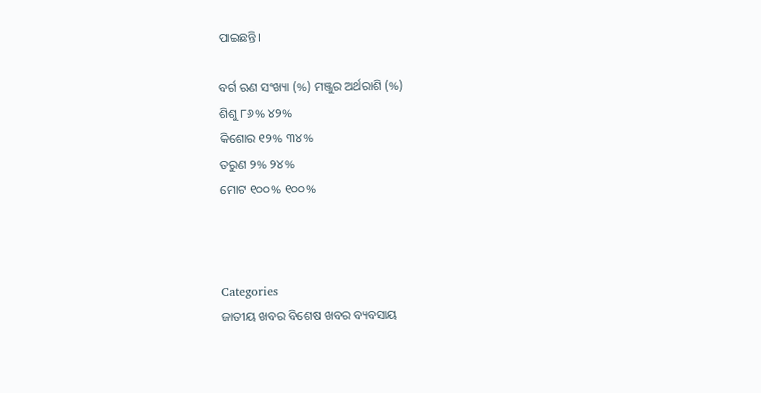ପାଇଛନ୍ତି।

ବର୍ଗ ଋଣ ସଂଖ୍ୟା (%) ମଞ୍ଜୁର ଅର୍ଥରାଶି (%)
ଶିଶୁ ୮୬% ୪୨%
କିଶୋର ୧୨% ୩୪%
ତରୁଣ ୨% ୨୪%
ମୋଟ ୧୦୦% ୧୦୦%



Categories
ଜାତୀୟ ଖବର ବିଶେଷ ଖବର ବ୍ୟବସାୟ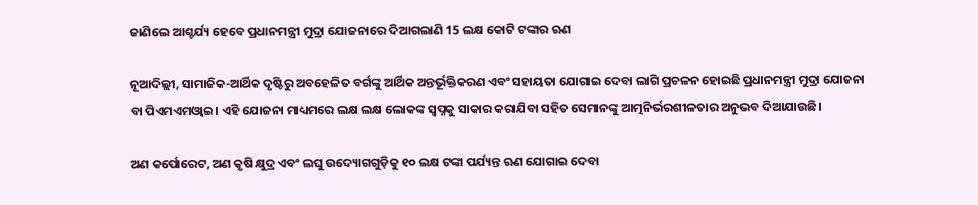ଜାଣିଲେ ଆଶ୍ଚର୍ଯ୍ୟ ହେବେ ପ୍ରଧାନମନ୍ତ୍ରୀ ମୁଦ୍ରା ଯୋଜନାରେ ଦିଆଗଲାଣି 15 ଲକ୍ଷ କୋଟି ଟଙ୍କାର ଋଣ

ନୂଆଦିଲ୍ଲୀ, ସାମାଜିକ-ଆର୍ଥିକ ଦୃଷ୍ଟିରୁ ଅବହେଳିତ ବର୍ଗଙ୍କୁ ଆର୍ଥିକ ଅନ୍ତର୍ଭୂକ୍ତିକରଣ ଏବଂ ସହାୟତା ଯୋଗାଇ ଦେବା ଲାଗି ପ୍ରଚଳନ ହୋଇଛି ପ୍ରଧାନମନ୍ତ୍ରୀ ମୁଦ୍ରା ଯୋଜନା ବା ପିଏମଏମଓ୍ବାଇ। ଏହି ଯୋଜନା ମାଧ୍ୟମରେ ଲକ୍ଷ ଲକ୍ଷ ଲୋକଙ୍କ ସ୍ବପ୍ନକୁ ସାକାର କରାଯିବା ସହିତ ସେମାନଙ୍କୁ ଆତ୍ମନିର୍ଭରଶୀଳତାର ଅନୁଭବ ଦିଆଯାଉଛି।

ଅଣ କର୍ପୋରେଟ, ଅଣ କୃଷି କ୍ଷୁଦ୍ର ଏବଂ ଲଘୁ ଉଦ୍ୟୋଗଗୁଡ଼ିକୁ ୧୦ ଲକ୍ଷ ଟଙ୍କା ପର୍ଯ୍ୟନ୍ତ ଋଣ ଯୋଗାଇ ଦେବା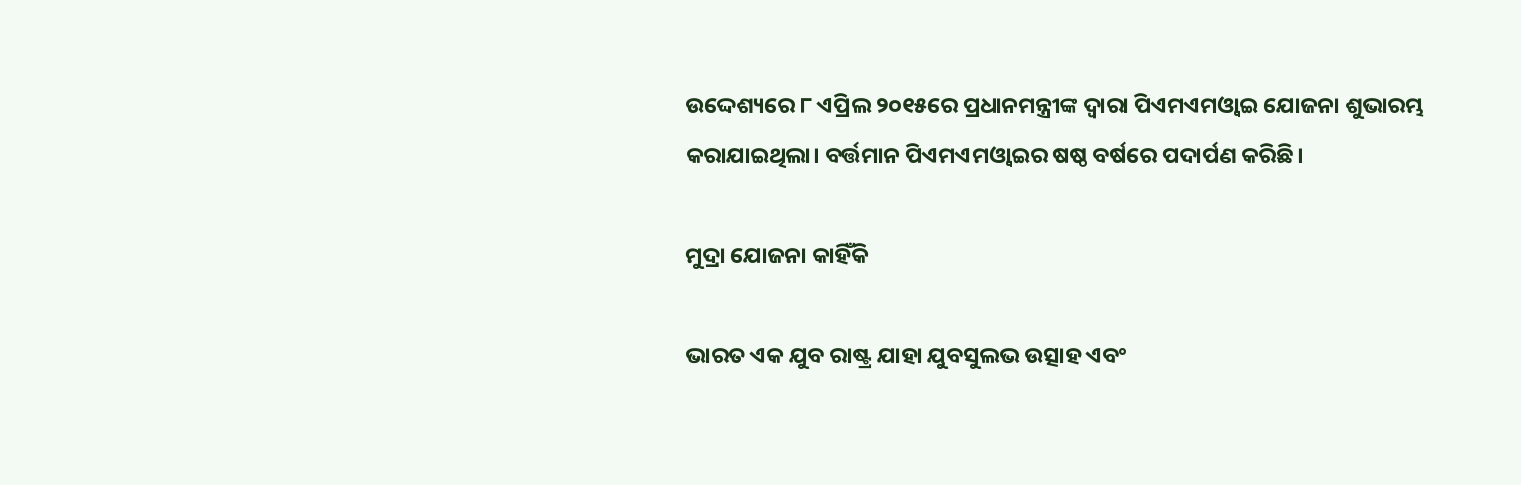ଉଦ୍ଦେଶ୍ୟରେ ୮ ଏପ୍ରିଲ ୨୦୧୫ରେ ପ୍ରଧାନମନ୍ତ୍ରୀଙ୍କ ଦ୍ବାରା ପିଏମଏମଓ୍ବାଇ ଯୋଜନା ଶୁଭାରମ୍ଭ କରାଯାଇଥିଲା। ବର୍ତ୍ତମାନ ପିଏମଏମଓ୍ବାଇର ଷଷ୍ଠ ବର୍ଷରେ ପଦାର୍ପଣ କରିଛି।

ମୁଦ୍ରା ଯୋଜନା କାହିଁକି

ଭାରତ ଏକ ଯୁବ ରାଷ୍ଟ୍ର ଯାହା ଯୁବସୁଲଭ ଉତ୍ସାହ ଏବଂ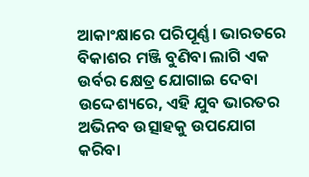ଆକାଂକ୍ଷାରେ ପରିପୂର୍ଣ୍ଣ। ଭାରତରେ ବିକାଶର ମଞ୍ଜି ବୁଣିବା ଲାଗି ଏକ ଉର୍ବର କ୍ଷେତ୍ର ଯୋଗାଇ ଦେବା ଉଦ୍ଦେଶ୍ୟରେ, ଏହି ଯୁବ ଭାରତର ଅଭିନବ ଉତ୍ସାହକୁ ଉପଯୋଗ କରିବା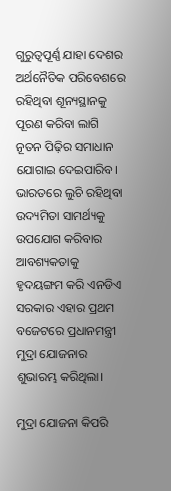ଗୁରୁତ୍ବପୂର୍ଣ୍ଣ ଯାହା ଦେଶର ଅର୍ଥନୈତିକ ପରିବେଶରେ ରହିଥିବା ଶୂନ୍ୟସ୍ଥାନକୁ ପୂରଣ କରିବା ଲାଗି ନୂତନ ପିଢ଼ିର ସମାଧାନ ଯୋଗାଇ ଦେଇପାରିବ। ଭାରତରେ ଲୁଚି ରହିଥିବା ଉଦ୍ୟମିତା ସାମର୍ଥ୍ୟକୁ ଉପଯୋଗ କରିବାର ଆବଶ୍ୟକତାକୁ ହୃଦୟଙ୍ଗମ କରି ଏନଡିଏ ସରକାର ଏହାର ପ୍ରଥମ ବଜେଟରେ ପ୍ରଧାନମନ୍ତ୍ରୀ ମୁଦ୍ରା ଯୋଜନାର ଶୁଭାରମ୍ଭ କରିଥିଲା।

ମୁଦ୍ରା ଯୋଜନା କିପରି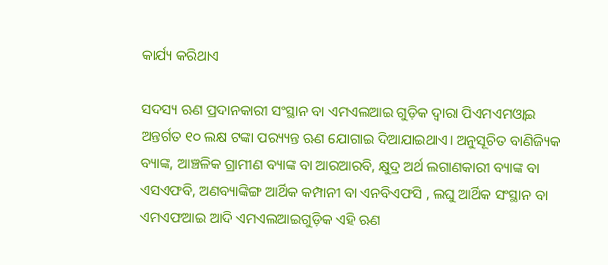କାର୍ଯ୍ୟ କରିଥାଏ

ସଦସ୍ୟ ଋଣ ପ୍ରଦାନକାରୀ ସଂସ୍ଥାନ ବା ଏମଏଲଆଇ ଗୁଡ଼ିକ ଦ୍ବାରା ପିଏମଏମଓ୍ବାଇ ଅନ୍ତର୍ଗତ ୧୦ ଲକ୍ଷ ଟଙ୍କା ପର‌୍ୟ୍ୟନ୍ତ ଋଣ ଯୋଗାଇ ଦିଆଯାଇଥାଏ। ଅନୁସୂଚିତ ବାଣିଜ୍ୟିକ ବ୍ୟାଙ୍କ, ଆଞ୍ଚଳିକ ଗ୍ରାମୀଣ ବ୍ୟାଙ୍କ ବା ଆରଆରବି, କ୍ଷୁଦ୍ର ଅର୍ଥ ଲଗାଣକାରୀ ବ୍ୟାଙ୍କ ବା ଏସଏଫବି, ଅଣବ୍ୟାଙ୍କିଙ୍ଗ ଆର୍ଥିକ କମ୍ପାନୀ ବା ଏନବିଏଫସି , ଲଘୁ ଆର୍ଥିକ ସଂସ୍ଥାନ ବା ଏମଏଫଆଇ ଆଦି ଏମଏଲଆଇଗୁଡ଼ିକ ଏହି ଋଣ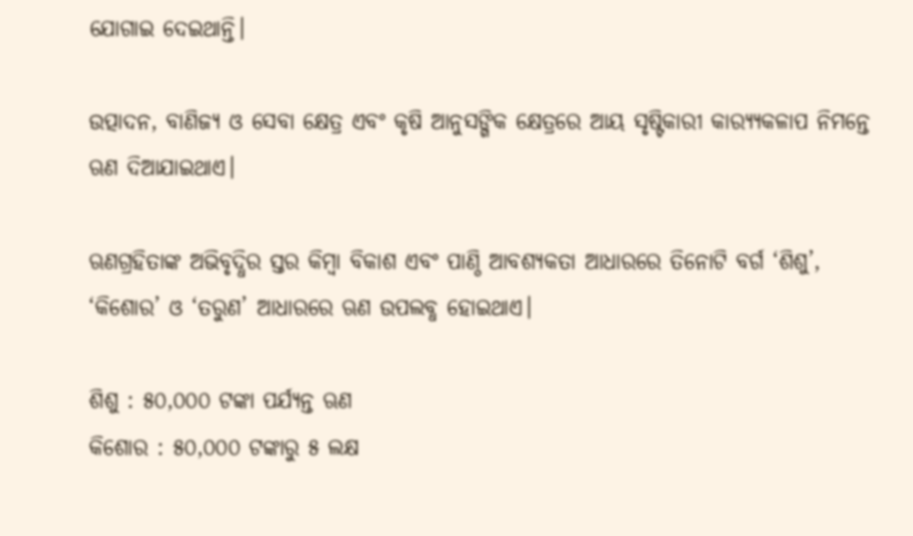ଯୋଗାଇ ଦେଇଥାନ୍ତି।

ଉତ୍ପାଦନ, ବାଣିଜ୍ୟ ଓ ସେବା କ୍ଷେତ୍ର ଏବଂ କୃଷି ଆନୁସଙ୍ଗିକ କ୍ଷେତ୍ରରେ ଆୟ ସୃଷ୍ଟିକାରୀ କାର‌୍ୟ୍ୟକଳାପ ନିମନ୍ତେ ଋଣ ଦିଆଯାଇଥାଏ।

ଋଣଗ୍ରହିତାଙ୍କ ଅଭିବୃଦ୍ଧିର ସ୍ତର କିମ୍ବା ବିକାଶ ଏବଂ ପାଣ୍ଠି ଆବଶ୍ୟକତା ଆଧାରରେ ତିନୋଟି ବର୍ଗ ‘ଶିଶୁ’, ‘କିଶୋର’ ଓ ‘ତରୁଣ’ ଆଧାରରେ ଋଣ ଉପଲବ୍ଧ ହୋଇଥାଏ।

ଶିଶୁ : ୫୦,୦୦୦ ଟଙ୍କା ପର୍ଯ୍ୟନ୍ତ ଋଣ
କିଶୋର : ୫୦,୦୦୦ ଟଙ୍କାରୁ ୫ ଲକ୍ଷ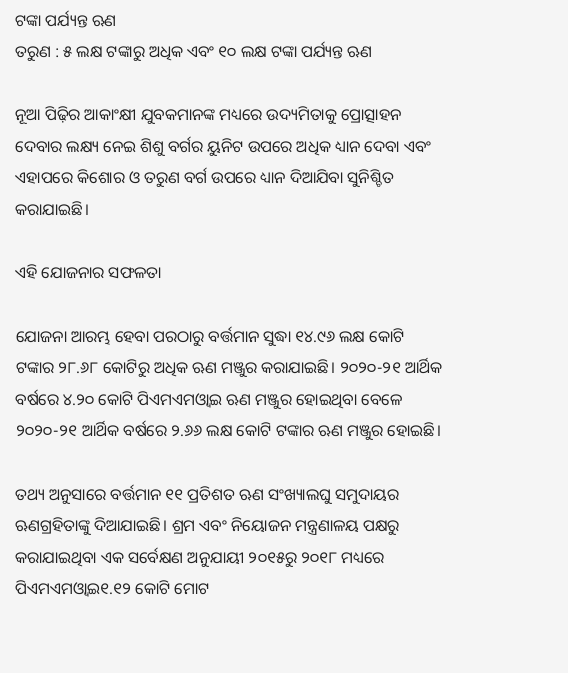ଟଙ୍କା ପର୍ଯ୍ୟନ୍ତ ଋଣ
ତରୁଣ : ୫ ଲକ୍ଷ ଟଙ୍କାରୁ ଅଧିକ ଏବଂ ୧୦ ଲକ୍ଷ ଟଙ୍କା ପର୍ଯ୍ୟନ୍ତ ଋଣ

ନୂଆ ପିଢ଼ିର ଆକାଂକ୍ଷୀ ଯୁବକମାନଙ୍କ ମଧ୍ୟରେ ଉଦ୍ୟମିତାକୁ ପ୍ରୋତ୍ସାହନ ଦେବାର ଲକ୍ଷ୍ୟ ନେଇ ଶିଶୁ ବର୍ଗର ୟୁନିଟ ଉପରେ ଅଧିକ ଧ୍ୟାନ ଦେବା ଏବଂ ଏହାପରେ କିଶୋର ଓ ତରୁଣ ବର୍ଗ ଉପରେ ଧ୍ୟାନ ଦିଆଯିବା ସୁନିଶ୍ଚିତ କରାଯାଇଛି।

ଏହି ଯୋଜନାର ସଫଳତା

ଯୋଜନା ଆରମ୍ଭ ହେବା ପରଠାରୁ ବର୍ତ୍ତମାନ ସୁଦ୍ଧା ୧୪.୯୬ ଲକ୍ଷ କୋଟି ଟଙ୍କାର ୨୮.୬୮ କୋଟିରୁ ଅଧିକ ଋଣ ମଞ୍ଜୁର କରାଯାଇଛି। ୨୦୨୦-୨୧ ଆର୍ଥିକ ବର୍ଷରେ ୪.୨୦ କୋଟି ପିଏମଏମଓ୍ବାଇ ଋଣ ମଞ୍ଜୁର ହୋଇଥିବା ବେଳେ ୨୦୨୦-୨୧ ଆର୍ଥିକ ବର୍ଷରେ ୨.୬୬ ଲକ୍ଷ କୋଟି ଟଙ୍କାର ଋଣ ମଞ୍ଜୁର ହୋଇଛି।

ତଥ୍ୟ ଅନୁସାରେ ବର୍ତ୍ତମାନ ୧୧ ପ୍ରତିଶତ ଋଣ ସଂଖ୍ୟାଲଘୁ ସମୁଦାୟର ଋଣଗ୍ରହିତାଙ୍କୁ ଦିଆଯାଇଛି। ଶ୍ରମ ଏବଂ ନିୟୋଜନ ମନ୍ତ୍ରଣାଳୟ ପକ୍ଷରୁ କରାଯାଇଥିବା ଏକ ସର୍ବେକ୍ଷଣ ଅନୁଯାୟୀ ୨୦୧୫ରୁ ୨୦୧୮ ମଧ୍ୟରେ ପିଏମଏମଓ୍ବାଇ୧.୧୨ କୋଟି ମୋଟ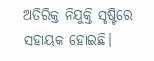ଅତିରିକ୍ତ ନିଯୁକ୍ତି ସୃଷ୍ଟିରେ ସହାୟକ ହୋଇଛି।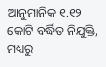ଆନୁମାନିକ ୧.୧୨ କୋଟି ବର୍ଦ୍ଧିତ ନିଯୁକ୍ତି, ମଧ୍ୟରୁ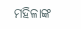ମହିଳାଙ୍କ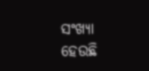ସଂଖ୍ୟା ହେଉଛି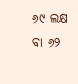୬୯ ଲକ୍ଷ ବା ୬୨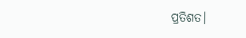ପ୍ରତିଶତ।